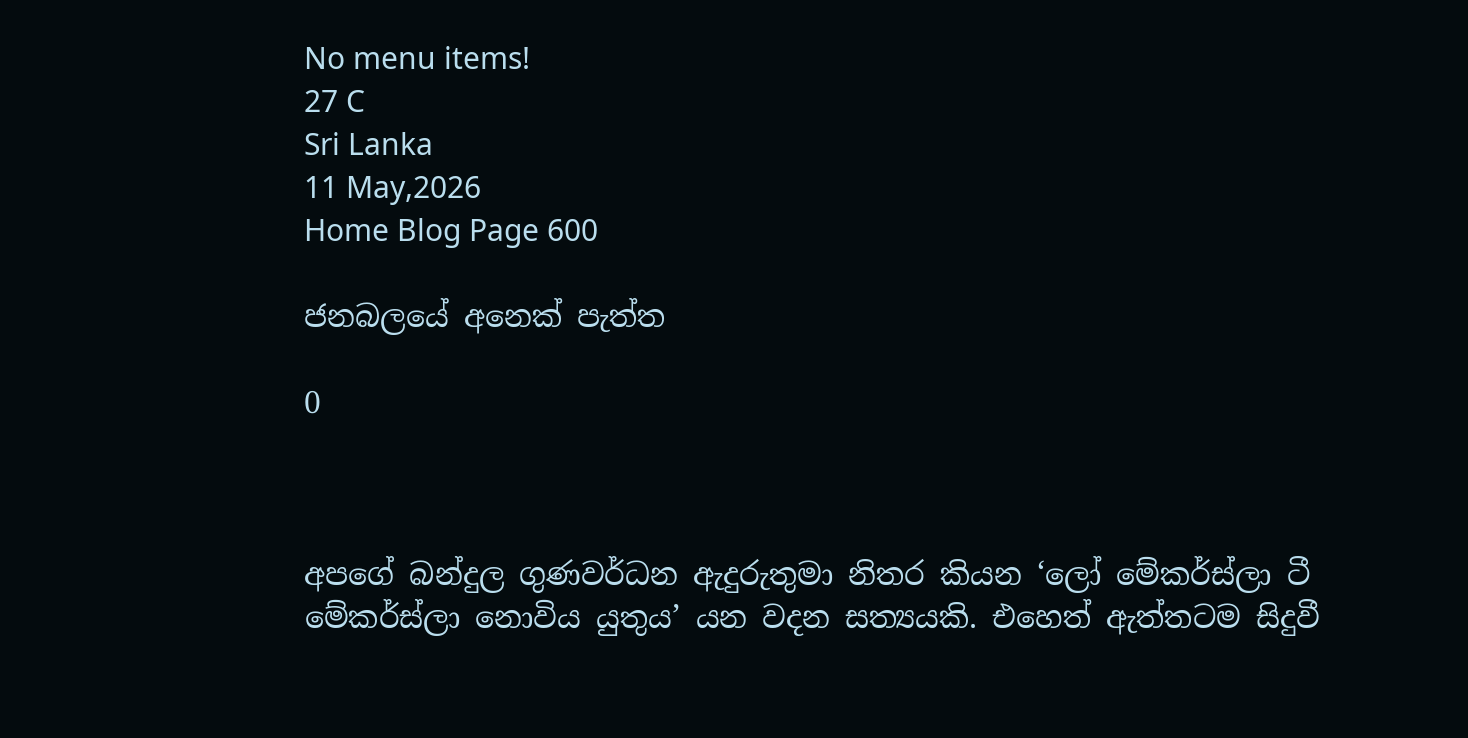No menu items!
27 C
Sri Lanka
11 May,2026
Home Blog Page 600

ජනබලයේ අනෙක් පැත්ත

0



අපගේ බන්දුල ගුණවර්ධන ඇදුරුතුමා නිතර කියන ‘ලෝ මේකර්ස්ලා ටී මේකර්ස්ලා නොවිය යුතුය’ යන වදන සත්‍යයකි. එහෙත් ඇත්තටම සිදුවී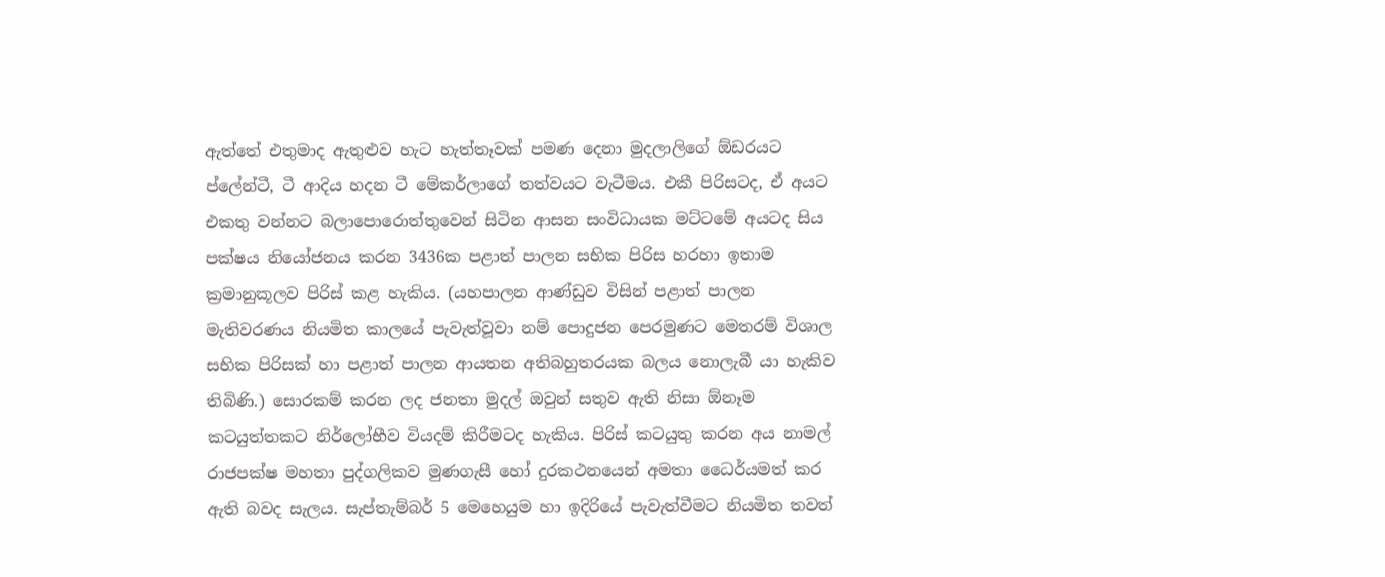ඇත්තේ එතුමාද ඇතුළුව හැට හැත්තෑවක් පමණ දෙනා මුදලාලිගේ ඕඩරයට ප්ලේන්ටී, ටී ආදිය හදන ටී මේකර්ලාගේ තත්වයට වැටීමය. එකී පිරිසටද, ඒ අයට එකතු වන්නට බලාපොරොත්තුවෙන් සිටින ආසන සංවිධායක මට්ටමේ අයටද සිය පක්ෂය නියෝජනය කරන 3436ක පළාත් පාලන සභික පිරිස හරහා ඉතාම ක්‍රමානුකූලව පිරිස් කළ හැකිය. (යහපාලන ආණ්ඩුව විසින් පළාත් පාලන මැතිවරණය නියමිත කාලයේ පැවැත්වූවා නම් පොදුජන පෙරමුණට මෙතරම් විශාල සභික පිරිසක් හා පළාත් පාලන ආයතන අතිබහුතරයක බලය නොලැබී යා හැකිව තිබිණි.) සොරකම් කරන ලද ජනතා මුදල් ඔවුන් සතුව ඇති නිසා ඕනෑම කටයුත්තකට නිර්ලෝභීව වියදම් කිරීමටද හැකිය. පිරිස් කටයුතු කරන අය නාමල් රාජපක්ෂ මහතා පුද්ගලිකව මුණගැසී හෝ දුරකථනයෙන් අමතා ධෛර්යමත් කර ඇති බවද සැලය. සැප්තැම්බර් 5 මෙහෙයුම හා ඉදිරියේ පැවැත්වීමට නියමිත තවත්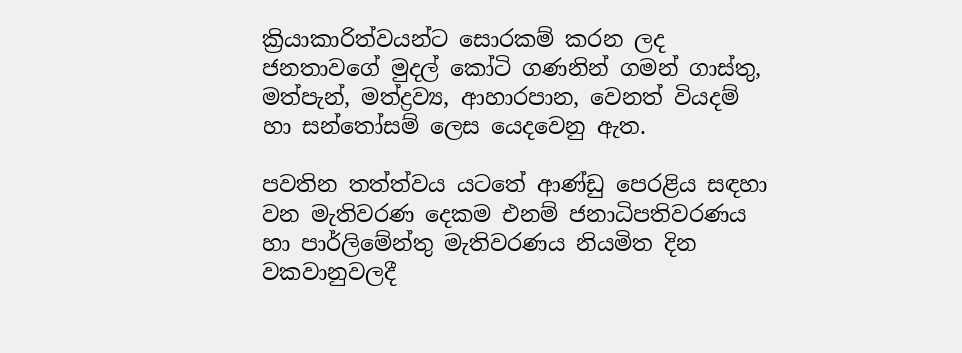ක්‍රියාකාරිත්වයන්ට සොරකම් කරන ලද ජනතාවගේ මුදල් කෝටි ගණනින් ගමන් ගාස්තු, මත්පැන්, මත්ද්‍රව්‍ය, ආහාරපාන, වෙනත් වියදම් හා සන්තෝසම් ලෙස යෙදවෙනු ඇත.

පවතින තත්ත්වය යටතේ ආණ්ඩු පෙරළිය සඳහා වන මැතිවරණ දෙකම එනම් ජනාධිපතිවරණය හා පාර්ලිමේන්තු මැතිවරණය නියමිත දින වකවානුවලදී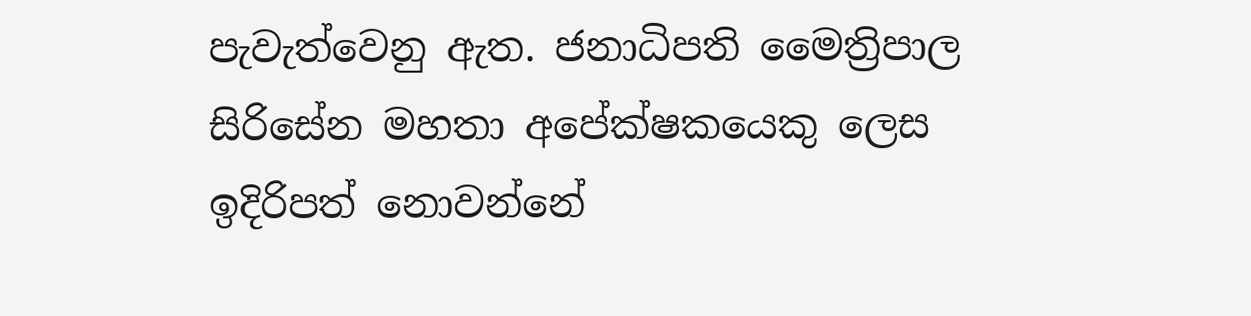පැවැත්වෙනු ඇත. ජනාධිපති මෛත්‍රිපාල සිරිසේන මහතා අපේක්ෂකයෙකු ලෙස ඉදිරිපත් නොවන්නේ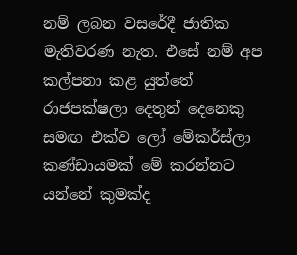නම් ලබන වසරේදී ජාතික මැතිවරණ නැත. එසේ නම් අප කල්පනා කළ යුත්තේ රාජපක්ෂලා දෙතුන් දෙනෙකු සමඟ එක්ව ලෝ මේකර්ස්ලා කණ්ඩායමක් මේ කරන්‍නට යන්නේ කුමක්ද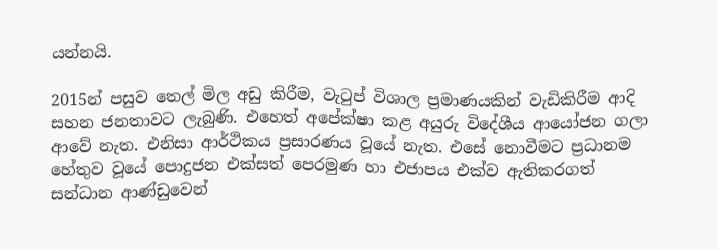යන්නයි.

2015න් පසුව තෙල් මිල අඩු කිරීම, වැටුප් විශාල ප්‍රමාණයකින් වැඩිකිරීම ආදි සහන ජනතාවට ලැබුණි. එහෙත් අපේක්ෂා කළ අයුරු විදේශීය ආයෝජන ගලා ආවේ නැත. එනිසා ආර්ථිකය ප්‍රසාරණය වූයේ නැත. එසේ නොවීමට ප්‍රධානම හේතුව වූයේ පොදුජන එක්සත් පෙරමුණ හා එජාපය එක්ව ඇතිකරගත් සන්ධාන ආණ්ඩුවෙන්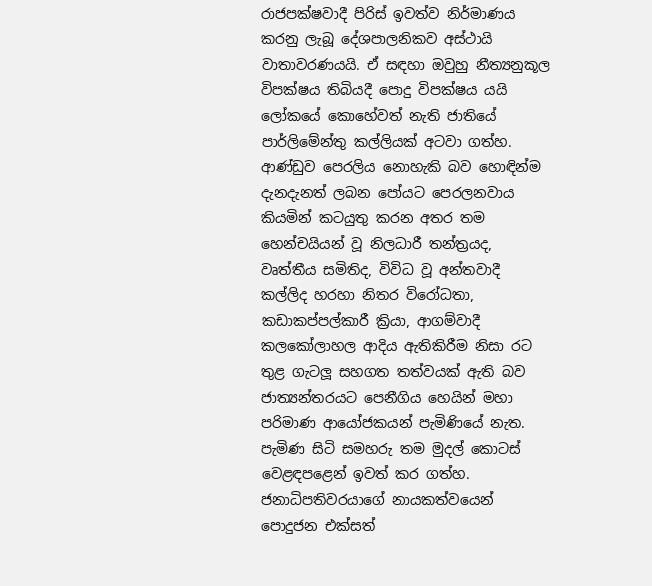රාජපක්ෂවාදී පිරිස් ඉවත්ව නිර්මාණය කරනු ලැබූ දේශපාලනිකව අස්ථායි වාතාවරණයයි. ඒ සඳහා ඔවුහු නීත්‍යනුකූල විපක්ෂය තිබියදී පොදු විපක්ෂය යයි ලෝකයේ කොහේවත් නැති ජාතියේ පාර්ලිමේන්තු කල්ලියක් අටවා ගත්හ. ආණ්ඩුව පෙරලිය නොහැකි බව හොඳින්ම දැනදැනත් ලබන පෝයට පෙරලනවාය කියමින් කටයුතු කරන අතර තම හෙන්චයියන් වූ නිලධාරී තන්ත්‍රයද, වෘත්තීය සමිතිද, විවිධ වූ අන්තවාදී කල්ලිද හරහා නිතර විරෝධතා, කඩාකප්පල්කාරී ක්‍රියා, ආගම්වාදී කලකෝලාහල ආදිය ඇතිකිරීම නිසා රට තුළ ගැටලූ සහගත තත්වයක් ඇති බව ජාත්‍යන්තරයට පෙනීගිය හෙයින් මහා පරිමාණ ආයෝජකයන් පැමිණියේ නැත. පැමිණ සිටි සමහරු තම මුදල් කොටස් වෙළඳපළෙන් ඉවත් කර ගත්හ. ජනාධිපතිවරයාගේ නායකත්වයෙන් පොදුජන එක්සත්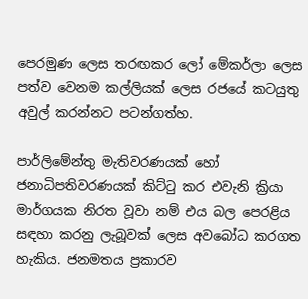පෙරමුණ ලෙස තරඟකර ලෝ මේකර්ලා ලෙස පත්ව වෙනම කල්ලියක් ලෙස රජයේ කටයුතු අවුල් කරන්නට පටන්ගත්හ.

පාර්ලිමේන්තු මැතිවරණයක් හෝ ජනාධිපතිවරණයක් කිට්ටු කර එවැනි ක්‍රියා මාර්ගයක නිරත වූවා නම් එය බල පෙරළිය සඳහා කරනු ලැබූවක් ලෙස අවබෝධ කරගත හැකිය. ජනමතය ප්‍රකාරව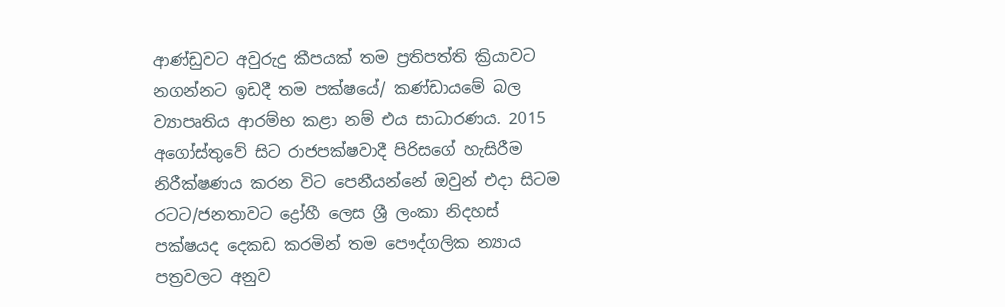ආණ්ඩුවට අවුරුදු කීපයක් තම ප්‍රතිපත්ති ක්‍රියාවට නගන්නට ඉඩදී තම පක්ෂයේ/ කණ්ඩායමේ බල ව්‍යාපෘතිය ආරම්භ කළා නම් එය සාධාරණය. 2015 අගෝස්තුවේ සිට රාජපක්ෂවාදී පිරිසගේ හැසිරීම නිරීක්ෂණය කරන විට පෙනීයන්නේ ඔවුන් එදා සිටම රටට/ජනතාවට ද්‍රෝහී ලෙස ශ්‍රී ලංකා නිදහස් පක්ෂයද දෙකඩ කරමින් තම පෞද්ගලික න්‍යාය පත්‍රවලට අනුව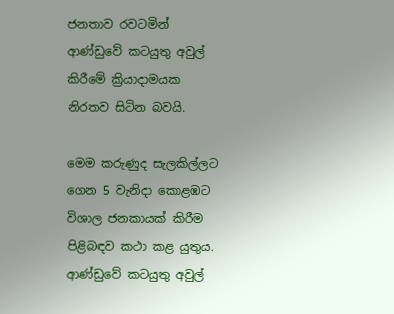ජනතාව රවටමින් ආණ්ඩුවේ කටයුතු අවුල් කිරීමේ ක්‍රියාදාමයක නිරතව සිටින බවයි.

මෙම කරුණුද සැලකිල්ලට ගෙන 5 වැනිදා කොළඹට විශාල ජනකායක් කිරීම පිළිබඳව කථා කළ යුතුය. ආණ්ඩුවේ කටයුතු අවුල්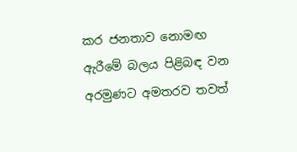කර ජනතාව නොමඟ ඇරීමේ බලය පිළිබඳ වන අරමුණට අමතරව තවත්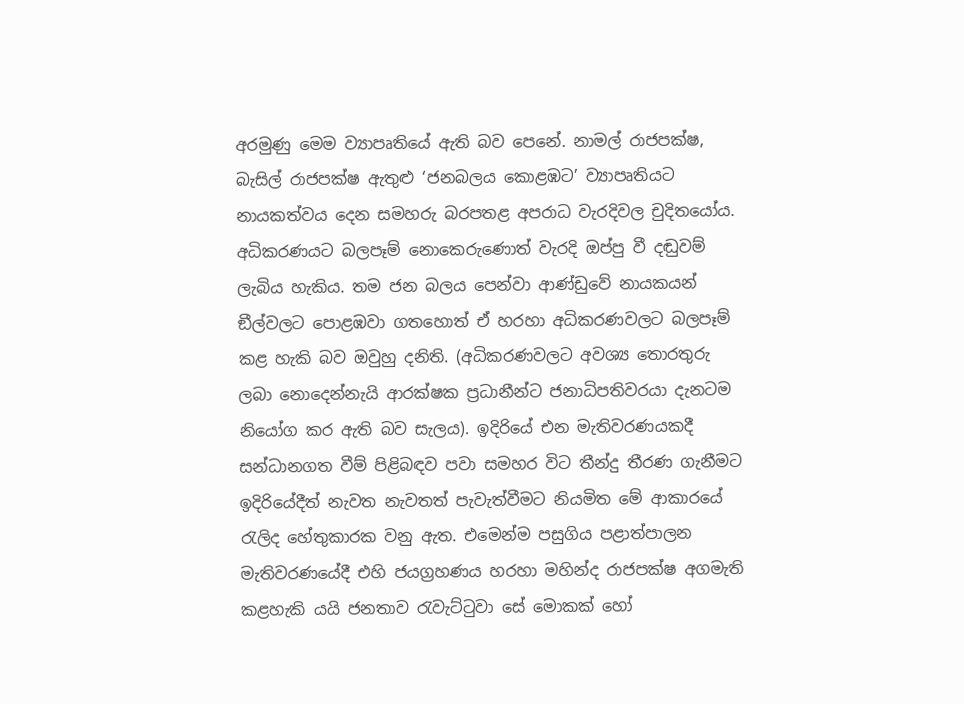අරමුණු මෙම ව්‍යාපෘතියේ ඇති බව පෙනේ. නාමල් රාජපක්ෂ, බැසිල් රාජපක්ෂ ඇතුළු ‘ජනබලය කොළඹට’ ව්‍යාපෘතියට නායකත්වය දෙන සමහරු බරපතළ අපරාධ වැරදිවල චුදිතයෝය. අධිකරණයට බලපෑම් නොකෙරුණොත් වැරදි ඔප්පු වී දඬුවම් ලැබිය හැකිය. තම ජන බලය පෙන්වා ආණ්ඩුවේ නායකයන් ඞීල්වලට පොළඹවා ගතහොත් ඒ හරහා අධිකරණවලට බලපෑම් කළ හැකි බව ඔවුහු දනිති. (අධිකරණවලට අවශ්‍ය තොරතුරු ලබා නොදෙන්නැයි ආරක්ෂක ප්‍රධානීන්ට ජනාධිපතිවරයා දැනටම නියෝග කර ඇති බව සැලය). ඉදිරියේ එන මැතිවරණයකදී සන්ධානගත වීම් පිළිබඳව පවා සමහර විට තීන්දු තීරණ ගැනීමට ඉදිරියේදීත් නැවත නැවතත් පැවැත්වීමට නියමිත මේ ආකාරයේ රැලිද හේතුකාරක වනු ඇත. එමෙන්ම පසුගිය පළාත්පාලන මැතිවරණයේදී එහි ජයග්‍රහණය හරහා මහින්ද රාජපක්ෂ අගමැති කළහැකි යයි ජනතාව රැවැට්ටුවා සේ මොකක් හෝ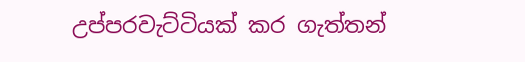උප්පරවැට්ටියක් කර ගැත්තන්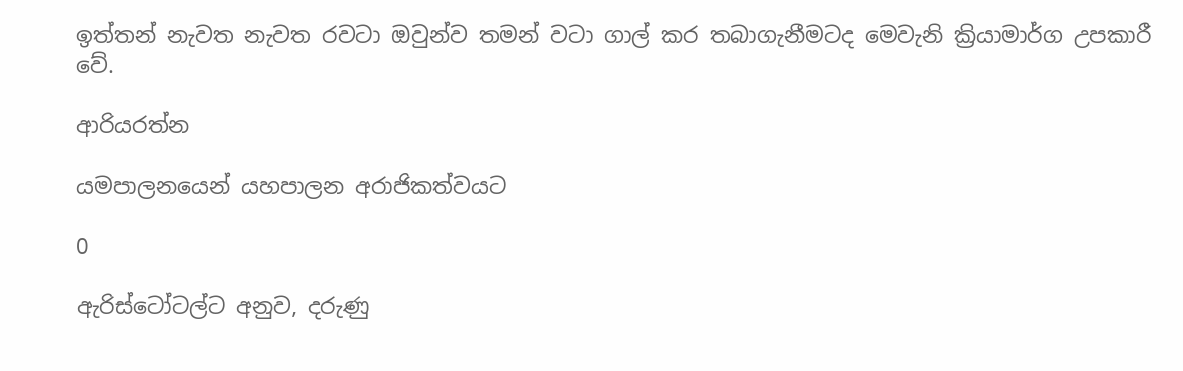ඉත්තන් නැවත නැවත රවටා ඔවුන්ව තමන් වටා ගාල් කර තබාගැනීමටද මෙවැනි ක්‍රියාමාර්ග උපකාරී වේ.

ආරියරත්න

යමපාලනයෙන් යහපාලන අරාජිකත්වයට

0

ඇරිස්ටෝටල්ට අනුව, දරුණු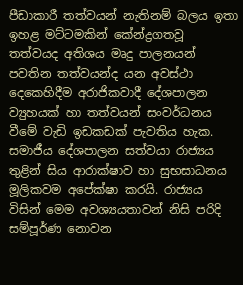පීඩාකාරී තත්වයන් නැතිනම් බලය ඉතා ඉහළ මට්ටමකින් කේන්ද්‍රගතවූ තත්වයද අතිශය මෘදු පාලනයන් පවතින තත්වයන්ද යන අවස්ථා දෙකෙහිදීම අරාජිකවාදී දේශපාලන ව්‍යුහයක් හා තත්වයන් සංවර්ධනය වීමේ වැඩි ඉඩකඩක් පැවතිය හැක. සමාජීය දේශපාලන සත්වයා රාජ්‍යය තුළින් සිය ආරාක්ෂාව හා සුභසාධනය මූලිකවම අපේක්ෂා කරයි. රාජ්‍යය විසින් මෙම අවශ්‍යයතාවන් නිසි පරිදි සම්පූර්ණ නොවන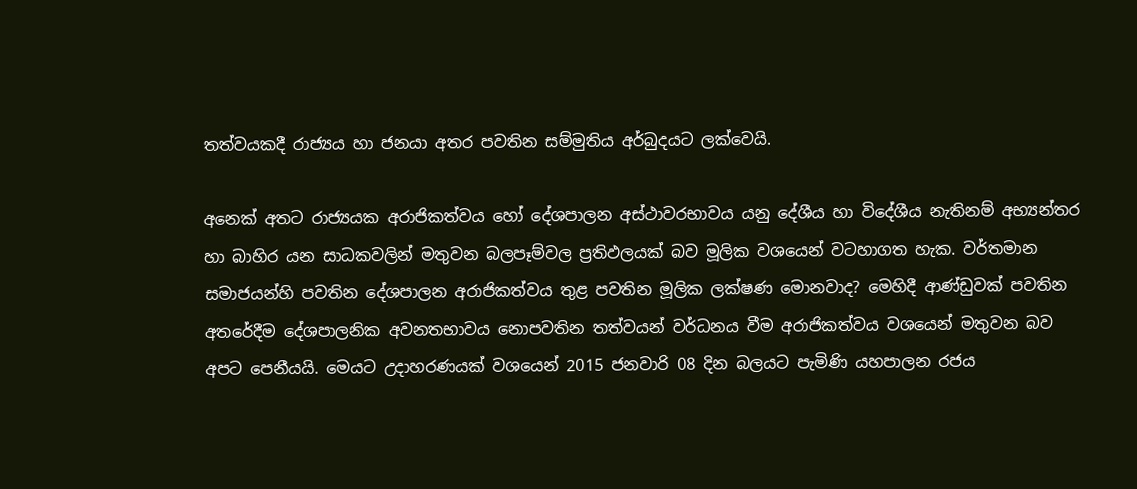තත්වයකදී රාජ්‍යය හා ජනයා අතර පවතින සම්මුතිය අර්බුදයට ලක්වෙයි.

අනෙක් අතට රාජ්‍යයක අරාජිකත්වය හෝ දේශපාලන අස්ථාවරභාවය යනු දේශීය හා විදේශීය නැතිනම් අභ්‍යන්තර හා බාහිර යන සාධකවලින් මතුවන බලපෑම්වල ප්‍රතිඵලයක් බව මූලික වශයෙන් වටහාගත හැක. වර්තමාන සමාජයන්හි පවතින දේශපාලන අරාජිකත්වය තුළ පවතින මූලික ලක්ෂණ මොනවාද? මෙහිදී ආණ්ඩුවක් පවතින අතරේදීම දේශපාලනික අවනතභාවය නොපවතින තත්වයන් වර්ධනය වීම අරාජිකත්වය වශයෙන් මතුවන බව අපට පෙනීයයි. මෙයට උදාහරණයක් වශයෙන් 2015 ජනවාරි 08 දින බලයට පැමිණි යහපාලන රජය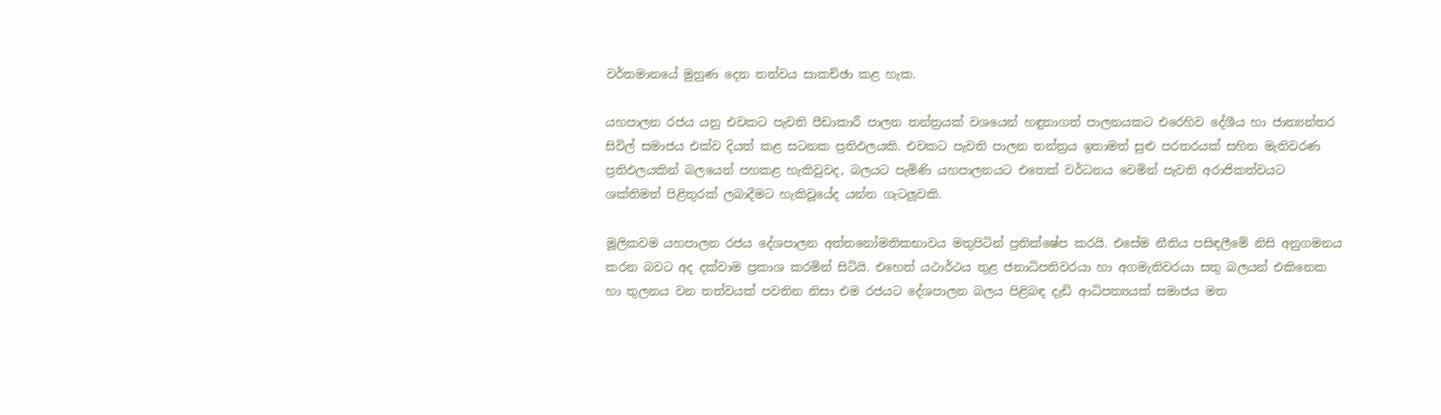වර්තමානයේ මුහුණ දෙන තත්වය සාකච්ඡා කළ හැක.

යහපාලන රජය යනු එවකට පැවති පීඩාකාරී පාලන තන්ත්‍රයක් වශයෙන් හඳුනාගත් පාලනයකට එරෙහිව දේශීය හා ජාත්‍යන්තර සිවිල් සමාජය එක්ව දියත් කළ සටනක ප්‍රතිඵලයකි. එවකට පැවති පාලන තන්ත්‍රය ඉතාමත් සුළු පරතරයක් සහිත මැතිවරණ ප්‍රතිඵලයකින් බලයෙන් පහකළ හැකිවුවද, බලයට පැමිණි යහපාලනයට එතෙක් වර්ධනය වෙමින් පැවති අරාජිකත්වයට ශක්තිමත් පිළිතුරක් ලබාදීමට හැකිවූයේද යන්න ගැටලූවකි.

මූලිකවම යහපාලන රජය දේශපාලන අත්තනෝමතිකභාවය මතුපිටින් ප්‍රතික්ෂේප කරයි. එසේම නීතිය පසිඳලීමේ නිසි අනුගමනය කරන බවට අද දක්වාම ප්‍රකාශ කරමින් සිටියි. එහෙත් යථාර්ථය තුළ ජනාධිපතිවරයා හා අගමැතිවරයා සතු බලයන් එකිනෙක හා තුලනය වන තත්වයක් පවතින නිසා එම රජයට දේශපාලන බලය පිළිබඳ දැඩි ආධිපත්‍යයක් සමාජය මත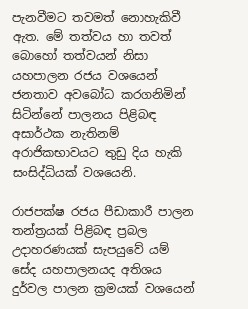පැනවීමට තවමත් නොහැකිවී ඇත. මේ තත්වය හා තවත් බොහෝ තත්වයන් නිසා යහපාලන රජය වශයෙන් ජනතාව අවබෝධ කරගනිමින් සිටින්නේ පාලනය පිළිබඳ අසාර්ථක නැතිනම් අරාජිකභාවයට තුඩු දිය හැකි සංසිද්ධියක් වශයෙනි.

රාජපක්ෂ රජය පීඩාකාරී පාලන තන්ත්‍රයක් පිළිබඳ ප්‍රබල උදාහරණයක් සැපයුවේ යම් සේද යහපාලනයද අතිශය දුර්වල පාලන ක්‍රමයක් වශයෙන්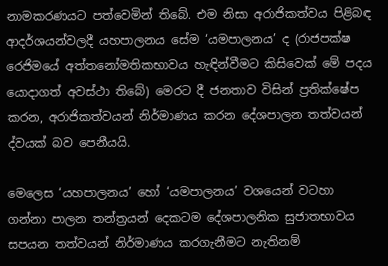නාමකරණයට පත්වෙමින් තිබේ. එම නිසා අරාජිකත්වය පිළිබඳ ආදර්ශයන්වලදී යහපාලනය සේම ‘යමපාලනය’ ද (රාජපක්ෂ රෙජිමයේ අත්තනෝමතිකභාවය හැඳින්වීමට කිසිවෙක් මේ පදය යොදාගත් අවස්ථා තිබේ) මෙරට දී ජනතාව විසින් ප්‍රතික්ෂේප කරන, අරාජිකත්වයන් නිර්මාණය කරන දේශපාලන තත්වයන් ද්වයක් බව පෙනීයයි.

මෙලෙස ‘යහපාලනය’ හෝ ‘යමපාලනය’ වශයෙන් වටහා ගන්නා පාලන තන්ත්‍රයන් දෙකටම දේශපාලනික සුජාතභාවය සපයන තත්වයන් නිර්මාණය කරගැනීමට නැතිනම්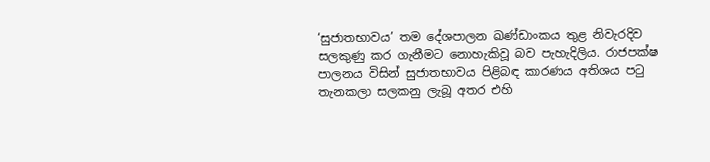‘සුජාතභාවය’ තම දේශපාලන ඛණ්ඩාංකය තුළ නිවැරදිව සලකුණු කර ගැනීමට නොහැකිවූ බව පැහැදිලිය. රාජපක්ෂ පාලනය විසින් සුජාතභාවය පිළිබඳ කාරණය අතිශය පටු තැනකලා සලකනු ලැබූ අතර එහි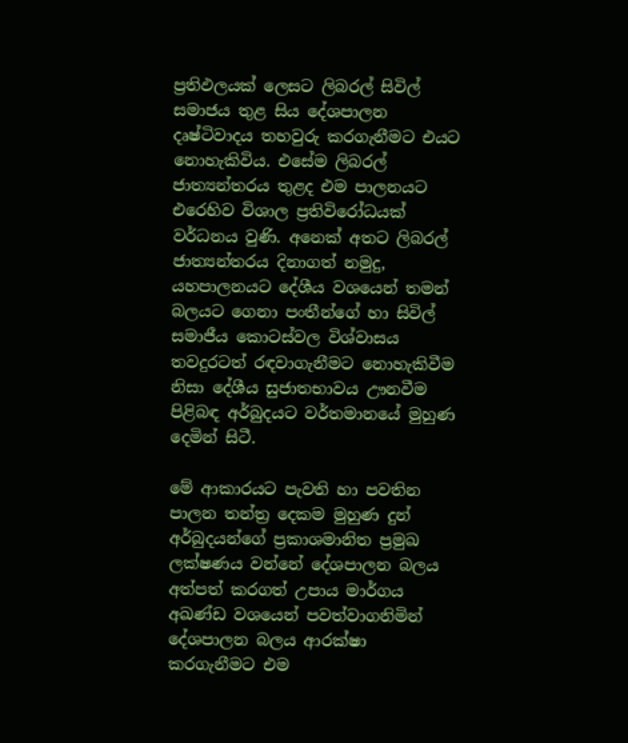ප්‍රතිඵලයක් ලෙසට ලිබරල් සිවිල් සමාජය තුළ සිය දේශපාලන දෘෂ්ටිවාදය තහවුරු කරගැනීමට එයට නොහැකිවිය. එසේම ලිබරල් ජාත්‍යන්තරය තුළද එම පාලනයට එරෙහිව විශාල ප්‍රතිවිරෝධයක් වර්ධනය වුණි. අනෙක් අතට ලිබරල් ජාත්‍යන්තරය දිනාගත් නමුදු, යහපාලනයට දේශීය වශයෙන් තමන් බලයට ගෙනා පංතීන්ගේ හා සිවිල් සමාජීය කොටස්වල විශ්වාසය තවදුරටත් රඳවාගැනීමට නොහැකිවීම නිසා දේශීය සුජාතභාවය ඌනවීම පිළිබඳ අර්බුදයට වර්තමානයේ මුහුණ දෙමින් සිටී.

මේ ආකාරයට පැවති හා පවතින පාලන තන්ත්‍ර දෙකම මුහුණ දුන් අර්බුදයන්ගේ ප්‍රකාශමානිත ප්‍රමුඛ ලක්ෂණය වන්නේ දේශපාලන බලය අත්පත් කරගත් උපාය මාර්ගය අඛණ්ඩ වශයෙන් පවත්වාගනිමින් දේශපාලන බලය ආරක්ෂා කරගැනීමට එම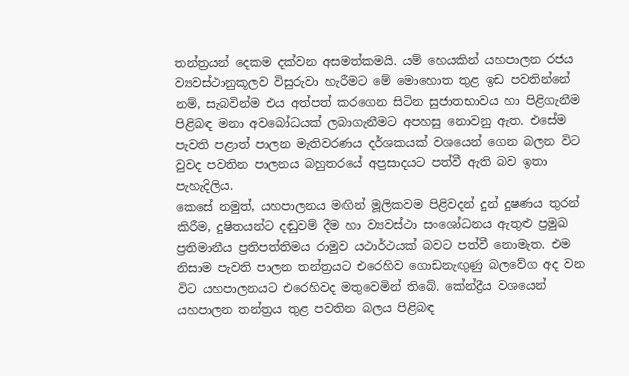තන්ත්‍රයන් දෙකම දක්වන අසමත්කමයි. යම් හෙයකින් යහපාලන රජය ව්‍යවස්ථානුකූලව විසුරුවා හැරීමට මේ මොහොත තුළ ඉඩ පවතින්නේ නම්, සැබවින්ම එය අත්පත් කරගෙන සිටින සුජාතභාවය හා පිළිගැනීම පිළිබඳ මනා අවබෝධයක් ලබාගැනීමට අපහසු නොවනු ඇත. එසේම පැවති පළාත් පාලන මැතිවරණය දර්ශකයක් වශයෙන් ගෙන බලන විට වුවද පවතින පාලනය බහුතරයේ අප්‍රසාදයට පත්වී ඇති බව ඉතා පැහැදිලිය.
කෙසේ නමුත්, යහපාලනය මඟින් මූලිකවම පිළිවදන් දුන් දුෂණය තුරන් කිරීම, දුෂිතයන්ට දඬුවම් දීම හා ව්‍යවස්ථා සංශෝධනය ඇතුළු ප්‍රමුඛ ප්‍රතිමානීය ප්‍රතිපත්තිමය රාමුව යථාර්ථයක් බවට පත්වී නොමැත. එම නිසාම පැවති පාලන තන්ත්‍රයට එරෙහිව ගොඩනැඟුණු බලවේග අද වන විට යහපාලනයට එරෙහිවද මතුවෙමින් තිබේ. කේන්ද්‍රීය වශයෙන් යහපාලන තන්ත්‍රය තුළ පවතින බලය පිළිබඳ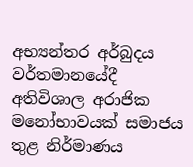අභ්‍යන්තර අර්බුදය වර්තමානයේදී අතිවිශාල අරාජික මනෝභාවයක් සමාජය තුළ නිර්මාණය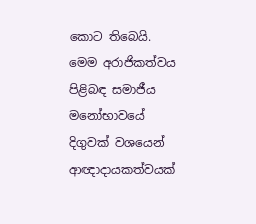කොට තිබෙයි. මෙම අරාජිකත්වය පිළිබඳ සමාජීය මනෝභාවයේ දිගුවක් වශයෙන් ආඥාදායකත්වයක්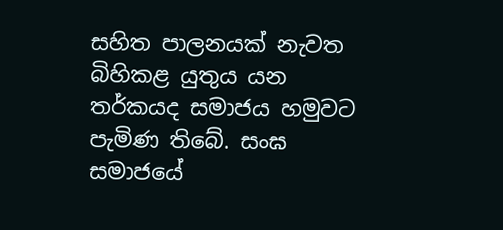සහිත පාලනයක් නැවත බිහිකළ යුතුය යන තර්කයද සමාජය හමුවට පැමිණ තිබේ. සංඝ සමාජයේ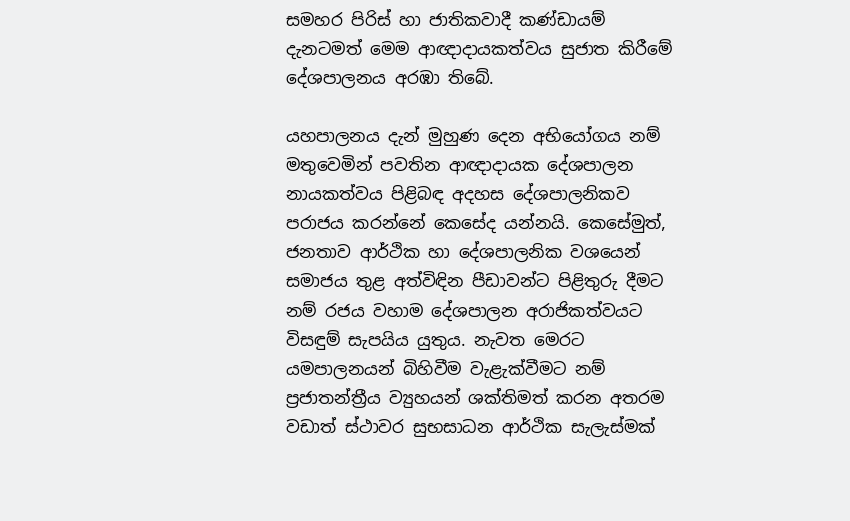සමහර පිරිස් හා ජාතිකවාදී කණ්ඩායම් දැනටමත් මෙම ආඥාදායකත්වය සුජාත කිරීමේ දේශපාලනය අරඹා තිබේ.

යහපාලනය දැන් මුහුණ දෙන අභියෝගය නම් මතුවෙමින් පවතින ආඥාදායක දේශපාලන නායකත්වය පිළිබඳ අදහස දේශපාලනිකව පරාජය කරන්නේ කෙසේද යන්නයි. කෙසේමුත්, ජනතාව ආර්ථික හා දේශපාලනික වශයෙන් සමාජය තුළ අත්විඳින පීඩාවන්ට පිළිතුරු දීමට නම් රජය වහාම දේශපාලන අරාජිකත්වයට විසඳුම් සැපයිය යුතුය. නැවත මෙරට යමපාලනයන් බිහිවීම වැළැක්වීමට නම් ප්‍රජාතන්ත්‍රීය ව්‍යුහයන් ශක්තිමත් කරන අතරම වඩාත් ස්ථාවර සුභසාධන ආර්ථික සැලැස්මක්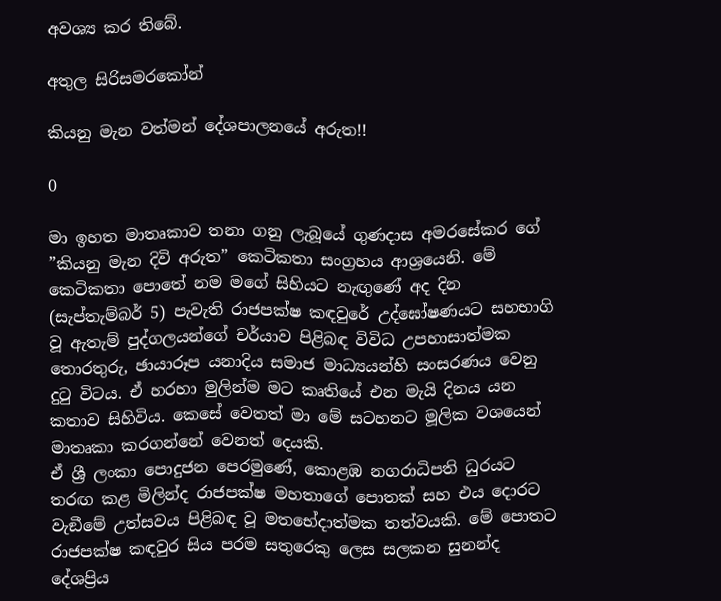අවශ්‍ය කර තිබේ.

අතුල සිරිසමරකෝන්

කියනු මැන වත්මන් දේශපාලනයේ අරුත!!

0

මා ඉහත මාතෘකාව තනා ගනු ලැබූයේ ගුණදාස අමරසේකර ගේ ”කියනු මැන දිවි අරුත” කෙටිකතා සංග්‍රහය ආශ්‍රයෙනි. මේ කෙටිකතා පොතේ නම මගේ සිහියට නැඟු‍ණේ අද දින (සැප්තැම්බර් 5) පැවැති රාජපක්ෂ කඳවුරේ උද්ඝෝෂණයට සහභාගි වූ ඇතැම් පුද්ගලයන්ගේ චර්යාව පිළිබඳ විවිධ උපහාසාත්මක තොරතුරු, ඡායාරූප යනාදිය සමාජ මාධ්‍යයන්හි සංසරණය වෙනු දුටු විටය. ඒ හරහා මුලින්ම මට කෘතියේ එන මැයි දිනය යන කතාව සිහිවිය. කෙසේ වෙතත් මා මේ සටහනට මූලික වශයෙන් මාතෘකා කරගන්නේ වෙනත් දෙයකි.
ඒ ශ්‍රී ලංකා පොදුජන පෙරමුණේ, කොළඹ නගරාධිපති ධුරයට තරඟ කළ මිලින්ද රාජපක්ෂ මහතාගේ පොතක් සහ එය දොරට වැඞීමේ උත්සවය පිළිබඳ වූ මතභේදාත්මක තත්වයකි. මේ පොතට රාජපක්ෂ කඳවුර සිය පරම සතුරෙකු ලෙස සලකන සුනන්ද දේශප්‍රිය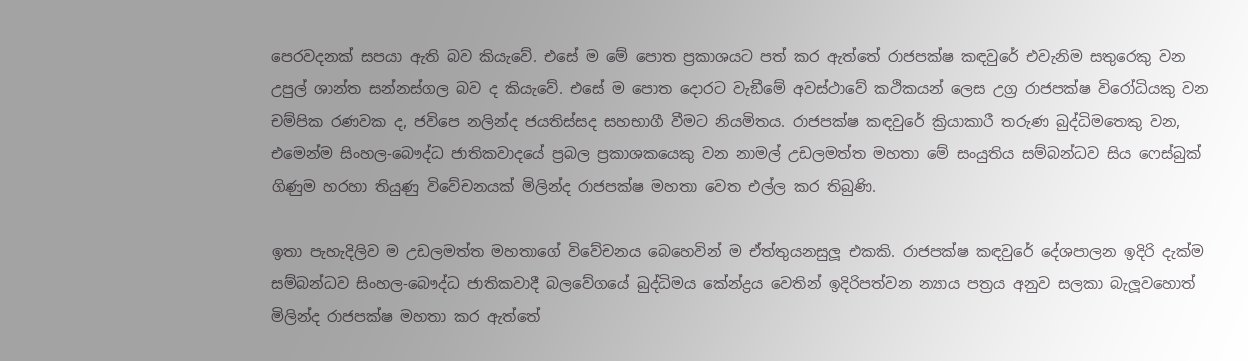පෙරවදනක් සපයා ඇති බව කියැවේ. එසේ ම මේ පොත ප්‍රකාශයට පත් කර ඇත්තේ රාජපක්ෂ කඳවුරේ එවැනිම සතුරෙකු වන උපුල් ශාන්ත සන්නස්ගල බව ද කියැවේ. එසේ ම පොත දොරට වැඞීමේ අවස්ථාවේ කථිකයන් ලෙස උග්‍ර රාජපක්ෂ විරෝධියකු වන චම්පික රණවක ද, ජවිපෙ නලින්ද ජයතිස්සද සහභාගී වීමට නියමිතය. රාජපක්ෂ කඳවුරේ ක්‍රියාකාරී තරුණ බුද්ධිමතෙකු වන, එමෙන්ම සිංහල-බෞද්ධ ජාතිකවාදයේ ප්‍රබල ප්‍රකාශකයෙකු වන නාමල් උඩලමත්ත මහතා මේ සංයුතිය සම්බන්ධව සිය ෆෙස්බුක් ගිණුම හරහා තියුණු විවේචනයක් මිලින්ද රාජපක්ෂ මහතා වෙත එල්ල කර තිබුණි.

ඉතා පැහැදිලිව ම උඩලමත්ත මහතාගේ විවේචනය බෙහෙවින් ම ඒත්තුයනසුලූ එකකි. රාජපක්ෂ කඳවුරේ දේශපාලන ඉදිරි දැක්ම සම්බන්ධව සිංහල-බෞද්ධ ජාතිකවාදී බලවේගයේ බුද්ධිමය කේන්ද්‍රය වෙතින් ඉදිරිපත්වන න්‍යාය පත්‍රය අනුව සලකා බැලූ‍වහොත් මිලින්ද රාජපක්ෂ මහතා කර ඇත්තේ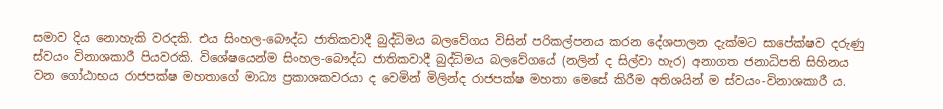සමාව දිය නොහැකි වරදකි. එය සිංහල-බෞද්ධ ජාතිකවාදී බුද්ධිමය බලවේගය විසින් පරිකල්පනය කරන දේශපාලන දැක්මට සාපේක්ෂව දරුණු ස්වයං විනාශකාරී පියවරකි. විශේෂයෙන්ම සිංහල-බෞද්ධ ජාතිකවාදී බුද්ධිමය බලවේගයේ (නලින් ද සිල්වා හැර) අනාගත ජනාධිපති සිහිනය වන ගෝඨාභය රාජපක්ෂ මහතාගේ මාධ්‍ය ප්‍රකාශකවරයා ද වෙමින් මිලින්ද රාජපක්ෂ මහතා මෙසේ කිරීම අතිශයින් ම ස්වයං-විනාශකාරී ය.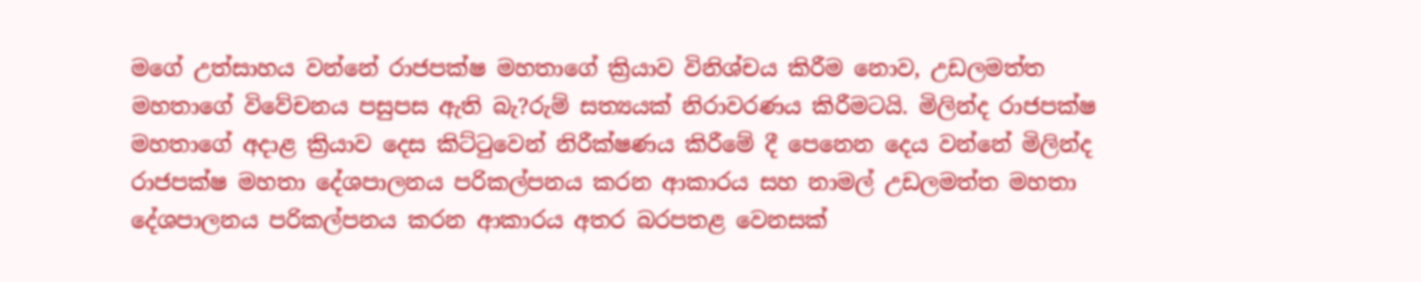මගේ උත්සාහය වන්නේ රාජපක්ෂ මහතාගේ ක්‍රියාව විනිශ්චය කිරීම නොව, උඩලමත්ත මහතාගේ විවේචනය පසුපස ඇති බැ?රුම් සත්‍යයක් නිරාවරණය කිරීමටයි. මිලින්ද රාජපක්ෂ මහතාගේ අදාළ ක්‍රියාව දෙස කිට්ටුවෙන් නිරීක්ෂණය කිරීමේ දී පෙනෙන දෙය වන්නේ මිලින්ද රාජපක්ෂ මහතා දේශපාලනය පරිකල්පනය කරන ආකාරය සහ නාමල් උඩලමත්ත මහතා දේශපාලනය පරිකල්පනය කරන ආකාරය අතර බරපතළ වෙනසක්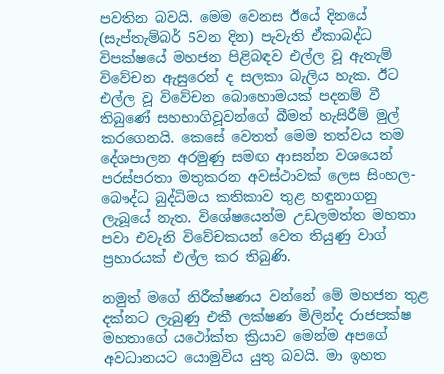පවතින බවයි. මෙම වෙනස ඊයේ දිනයේ (සැප්තැම්බර් 5වන දින) පැවැති ඒකාබද්ධ විපක්ෂයේ මහජන පිළිබඳව එල්ල වූ ඇතැම් විවේචන ඇසුරෙන් ද සලකා බැලිය හැක. ඊට එල්ල වූ විවේචන බොහොමයක් පදනම් වී තිබුණේ සහභාගිවූවන්ගේ බීමත් හැසිරීම් මුල් කරගෙනයි. කෙසේ වෙතත් මෙම තත්වය තම දේශපාලන අරමුණු සමඟ ආසන්න වශයෙන් පරස්පරතා මතුකරන අවස්ථාවක් ලෙස සිංහල-බෞද්ධ බුද්ධිමය කතිකාව තුළ හඳුනාගනු ලැබූයේ නැත. විශේෂයෙන්ම උඩලමත්ත මහතා පවා එවැනි විවේචකයන් වෙත තියුණු වාග් ප්‍රහාරයක් එල්ල කර තිබුණි.

නමුත් මගේ නිරීක්ෂණය වන්නේ මේ මහජන තුළ දක්නට ලැබුණු එකී ලක්ෂණ මිලින්ද රාජපක්ෂ මහතාගේ යථෝක්ත ක්‍රියාව මෙන්ම අපගේ අවධානයට යොමුවිය යුතු බවයි. මා ඉහත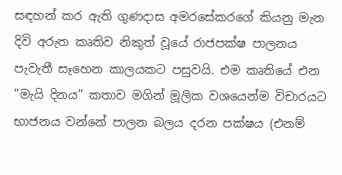සඳහන් කර ඇති ගුණදාස අමරසේකරගේ කියනු මැන දිවි අරුත කෘතිව නිකුත් වූයේ රාජපක්ෂ පාලනය පැවැතී සෑහෙන කාලයකට පසුවයි. එම කෘතියේ එන ”මැයි දිනය” කතාව මගින් මූලික වශයෙන්ම විචාරයට භාජනය වන්නේ පාලන බලය දරන පක්ෂය (එනම්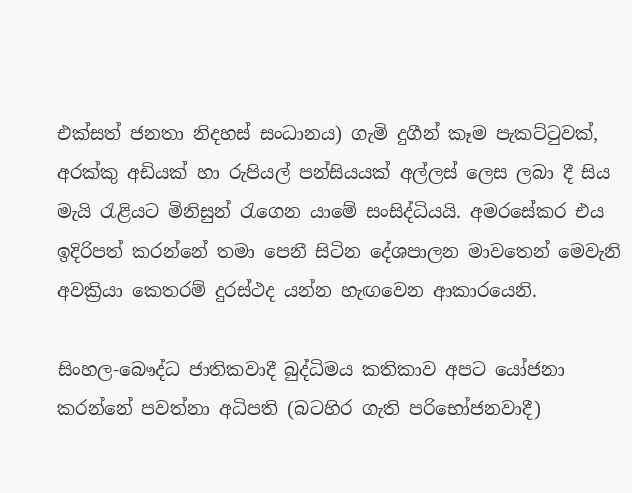එක්සත් ජනතා නිදහස් සංධානය) ගැමි දුගීන් කෑම පැකට්ටුවක්, අරක්කු අඩියක් හා රුපියල් පන්සියයක් අල්ලස් ලෙස ලබා දී සිය මැයි රැළියට මිනිසුන් රැගෙන යාමේ සංසිද්ධියයි. අමරසේකර එය ඉදිරිපත් කරන්නේ තමා පෙනී සිටින දේශපාලන මාවතෙන් මෙවැනි අවක්‍රියා කෙතරම් දුරස්ථද යන්න හැඟවෙන ආකාරයෙනි.

සිංහල-බෞද්ධ ජාතිකවාදී බුද්ධිමය කතිකාව අපට යෝජනා කරන්නේ පවත්නා අධිපති (බටහිර ගැති පරිභෝජනවාදී)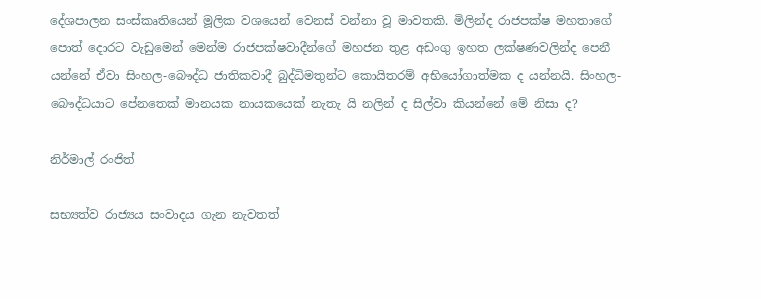දේශපාලන සංස්කෘතියෙන් මූලික වශයෙන් වෙනස් වන්නා වූ මාවතකි. මිලින්ද රාජපක්ෂ මහතාගේ පොත් දොරට වැඩුමෙන් මෙන්ම රාජපක්ෂවාදීන්ගේ මහජන තුළ අඩංගු ඉහත ලක්ෂණවලින්ද පෙනී යන්නේ ඒවා සිංහල-බෞද්ධ ජාතිකවාදී බුද්ධිමතුන්ට කොයිතරම් අභියෝගාත්මක ද යන්නයි. සිංහල-බෞද්ධයාට පේනතෙක් මානයක නායකයෙක් නැතැ යි නලින් ද සිල්වා කියන්නේ මේ නිසා ද?

නිර්මාල් රංජිත්

සභ්‍යත්ව රාජ්‍යය සංවාදය ගැන නැවතත්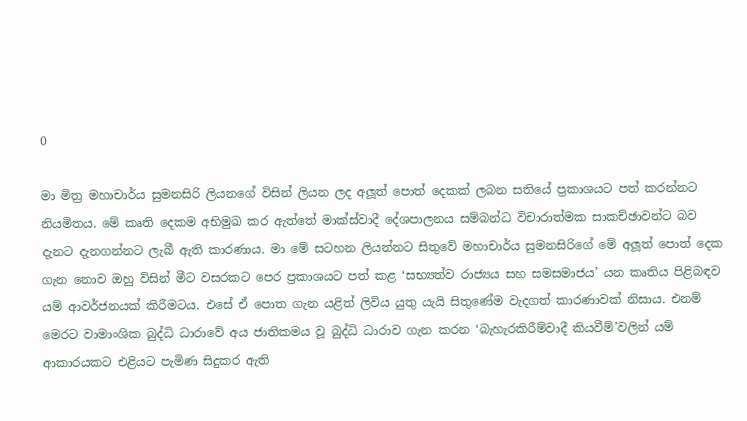0

මා මිත්‍ර මහාචාර්ය සුමනසිරි ලියනගේ විසින් ලියන ලද අලූත් පොත් දෙකක් ලබන සතියේ ප්‍රකාශයට පත් කරන්නට නියමිතය. මේ කෘති දෙකම අභිමුඛ කර ඇත්තේ මාක්ස්වාදී දේශපාලනය සම්බන්ධ විචාරාත්මක සාකච්ඡාවන්ට බව දැනට දැනගන්නට ලැබී ඇති කාරණාය. මා මේ සටහන ලියන්නට සිතුවේ මහාචාර්ය සුමනසිරිගේ මේ අලූත් පොත් දෙක ගැන නොව ඔහු විසින් මීට වසරකට පෙර ප්‍රකාශයට පත් කළ ‘සභ්‍යත්ව රාජ්‍යය සහ සමසමාජය’ යන කෘතිය පිළිබඳව යම් ආවර්ජනයක් කිරීමටය. එසේ ඒ පොත ගැන යළිත් ලිවිය යුතු යැයි සිතුණේම වැදගත් කාරණාවක් නිසාය. එනම් මෙරට වාමාංශික බුද්ධි ධාරාවේ අය ජාතිකමය වූ බුද්ධි ධාරාව ගැන කරන ‘බැහැරකිරීම්වාදී කියවීම්’වලින් යම් ආකාරයකට එළියට පැමිණ සිදුකර ඇති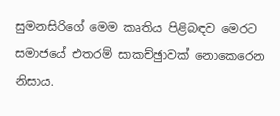සුමනසිරිගේ මෙම කෘතිය පිළිබඳව මෙරට සමාජයේ එතරම් සාකච්ඡුාවක් නොකෙරෙන නිසාය.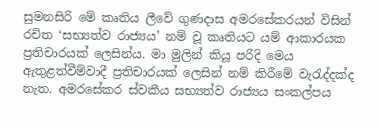සුමනසිරි මේ කෘතිය ලීවේ ගුණදාස අමරසේකරයන් විසින් රචිත ‘සභ්‍යත්ව රාජ්‍යය’ නම් වූ කෘතියට යම් ආකාරයක ප්‍රතිචාරයක් ලෙසින්ය. මා මුලින් කියූ පරිදි මෙය ඇතුළත්වීම්වාදී ප්‍රතිචාරයක් ලෙසින් නම් කිරීමේ වැරැද්දක්ද නැත. අමරසේකර ස්වකීය සභ්‍යත්ව රාජ්‍යය සංකල්පය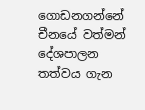ගොඩනගන්නේ චීනයේ වත්මන් දේශපාලන තත්වය ගැන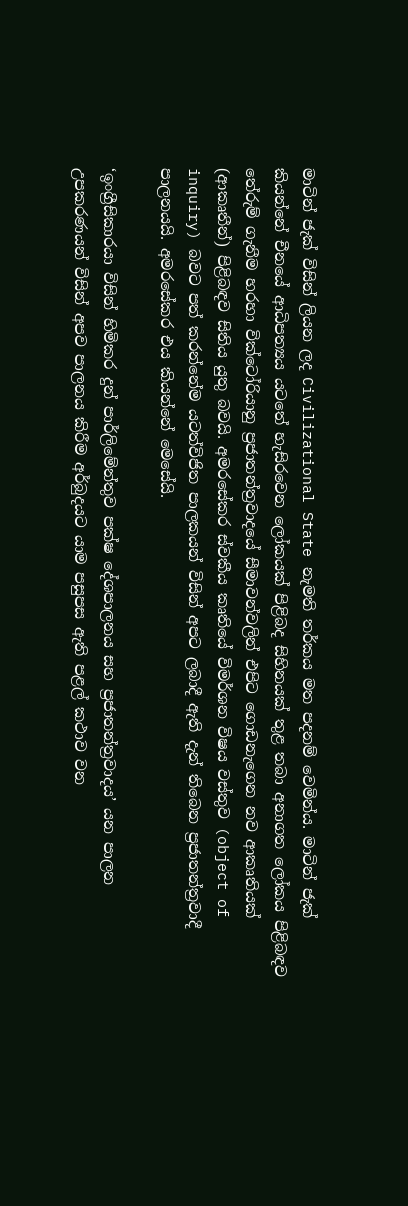මාටින් ජැක් විසින් ලියන ලද Civilizational State නැමති තර්කය මත පදනම් වෙමින්ය. මාටින් ජැක් කියන්නේ චීනයේ ආධිපත්‍යය යටතේ හැසිරවෙන ලෝකයක් පිළිබද සිහිනයක් තුළ තබා අනාගත ලෝකය පිළිබඳව තේරුම් ගැනීම හරහා වික්ටෝරියානු ප්‍රජාතන්ත්‍රවාදයේ සීමාවන්වලින් එපිට ගොඩනැගෙන නව ආකෘතියක් (ආකෘතීන්) පිළිබඳව සිතිය යුතු බවයි. අමරසේකර ස්වකීය කෘතියේ විමර්ශන විෂය වස්තුව (object of inquiry) බවට පත් කරන්නේම යටත්විජිත පාලකයන් විසින් අපට ලබාදී ඇති දැන් තිබෙන ප්‍රජාතන්ත්‍රවාදී පාලනයයි. අමරසේකර එය කියන්නේ මෙසේයි.

‘ඉංග්‍රීසිකාරයා විසින් හිමිකර දුන් පාර්ලිමේන්තුව පක්ෂ දේශපාලනය සහ ප්‍රජාතන්ත්‍රවාදය’ යන පාලන උපකරණයන් විසින් අපව පාලනය කිරීම අර්බුදයට යාම පසුපස ඇති පළල් කථාව වන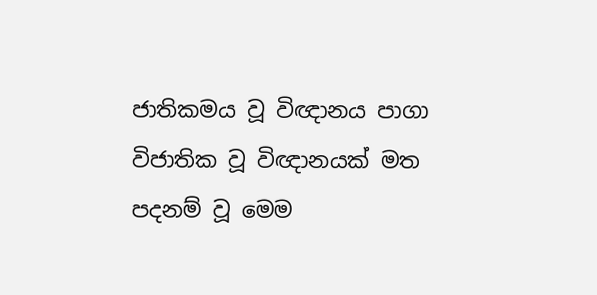ජාතිකමය වූ විඥානය පාගා විජාතික වූ විඥානයක් මත පදනම් වූ මෙම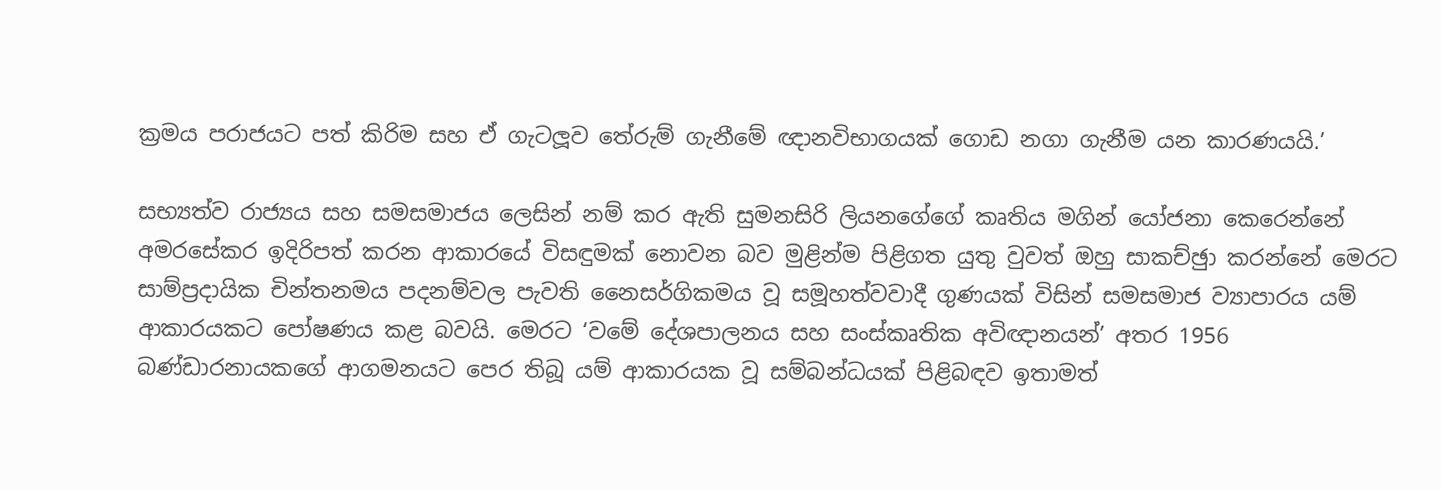ක්‍රමය පරාජයට පත් කිරිම සහ ඒ ගැටලූව තේරුම් ගැනීමේ ඥානවිභාගයක් ගොඩ නගා ගැනීම යන කාරණයයි.’

සභ්‍යත්ව රාජ්‍යය සහ සමසමාජය ලෙසින් නම් කර ඇති සුමනසිරි ලියනගේගේ කෘතිය මගින් යෝජනා කෙරෙන්නේ අමරසේකර ඉදිරිපත් කරන ආකාරයේ විසඳුමක් නොවන බව මුළින්ම පිළිගත යුතු වුවත් ඔහු සාකච්ඡුා කරන්නේ මෙරට සාම්ප්‍රදායික චින්තනමය පදනම්වල පැවති නෛසර්ගිකමය වූ සමූහත්වවාදී ගුණයක් විසින් සමසමාජ ව්‍යාපාරය යම් ආකාරයකට පෝෂණය කළ බවයි. මෙරට ‘වමේ දේශපාලනය සහ සංස්කෘතික අවිඥානයන්’ අතර 1956 බණ්ඩාරනායකගේ ආගමනයට පෙර තිබූ යම් ආකාරයක වූ සම්බන්ධයක් පිළිබඳව ඉතාමත්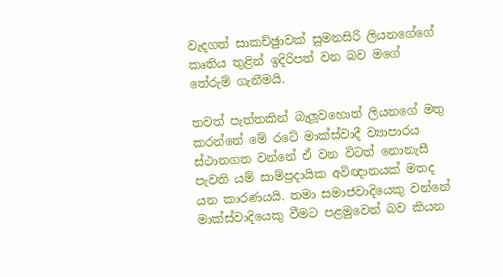වැදගත් සාකච්ඡුාවක් සුමනසිරි ලියනගේගේ කෘතිය තුළින් ඉදිරිපත් වන බව මගේ තේරුම් ගැනීමයි.

තවත් පැත්තකින් බැලූවහොත් ලියනගේ මතු කරන්නේ මේ රටේ මාක්ස්වාදී ව්‍යාපාරය ස්ථානගත වන්නේ ඒ වන විටත් නොනැසී පැවති යම් සාම්ප්‍රදායික අවිඥානයක් මතද යන කාරණයයි. තමා සමාජවාදියෙකු වන්නේ මාක්ස්වාදියෙකු වීමට පළමුවෙන් බව කියන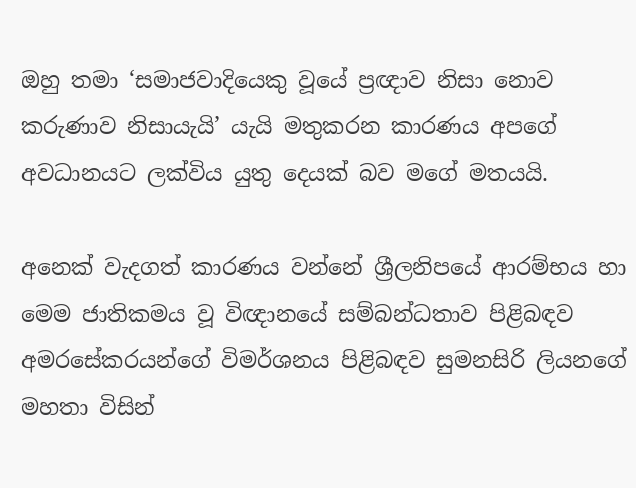ඔහු තමා ‘සමාජවාදියෙකු වූයේ ප්‍රඥාව නිසා නොව කරුණාව නිසායැයි’ යැයි මතුකරන කාරණය අපගේ අවධානයට ලක්විය යුතු දෙයක් බව මගේ මතයයි.

අනෙක් වැදගත් කාරණය වන්නේ ශ්‍රීලනිපයේ ආරම්භය හා මෙම ජාතිකමය වූ විඥානයේ සම්බන්ධතාව පිළිබඳව අමරසේකරයන්ගේ විමර්ශනය පිළිබඳව සුමනසිරි ලියනගේ මහතා විසින්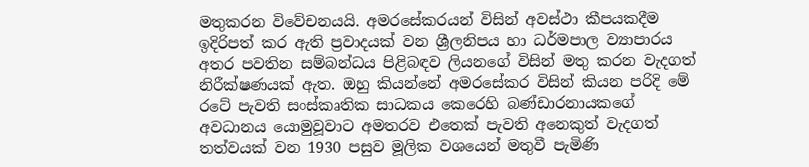මතුකරන විවේචනයයි. අමරසේකරයන් විසින් අවස්ථා කීපයකදීම ඉදිරිපත් කර ඇති ප්‍රවාදයක් වන ශ්‍රීලනිපය හා ධර්මපාල ව්‍යාපාරය අතර පවතින සම්බන්ධය පිළිබඳව ලියනගේ විසින් මතු කරන වැදගත් නිරීක්ෂණයක් ඇත. ඔහු කියන්නේ අමරසේකර විසින් කියන පරිදි මේ රටේ පැවති සංස්කෘතික සාධකය කෙරෙහි බණ්ඩාරනායකගේ අවධානය යොමුවූවාට අමතරව එතෙක් පැවති අනෙකුත් වැදගත් තත්වයක් වන 1930 පසුව මූලික වශයෙන් මතුවී පැමිණි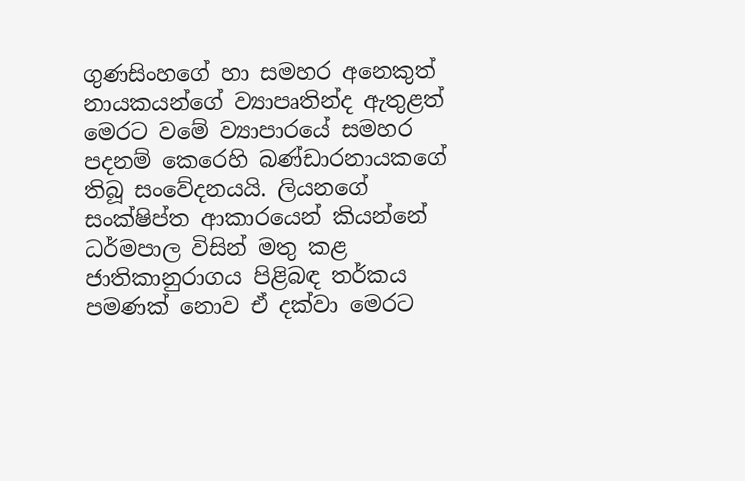ගුණසිංහගේ හා සමහර අනෙකුත් නායකයන්ගේ ව්‍යාපෘතින්ද ඇතුළත් මෙරට වමේ ව්‍යාපාරයේ සමහර පදනම් කෙරෙහි බණ්ඩාරනායකගේ තිබූ සංවේදනයයි. ලියනගේ සංක්ෂිප්ත ආකාරයෙන් කියන්නේ ධර්මපාල විසින් මතු කළ ජාතිකානුරාගය පිළිබඳ තර්කය පමණක් නොව ඒ දක්වා මෙරට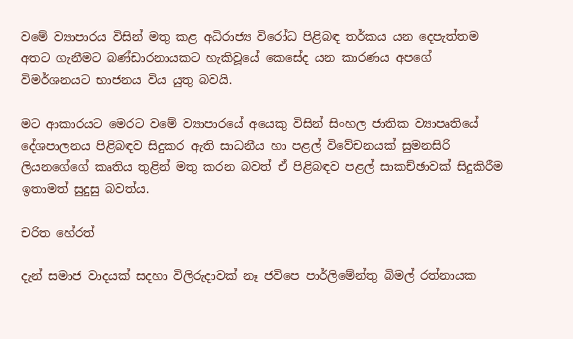වමේ ව්‍යාපාරය විසින් මතු කළ අධිරාජ්‍ය විරෝධ පිළිබඳ තර්කය යන දෙපැත්තම අතට ගැනීමට බණ්ඩාරනායකට හැකිවූයේ කෙසේද යන කාරණය අපගේ විමර්ශනයට භාජනය විය යුතු බවයි.

මට ආකාරයට මෙරට වමේ ව්‍යාපාරයේ අයෙකු විසින් සිංහල ජාතික ව්‍යාපෘතියේ දේශපාලනය පිළිබඳව සිදුකර ඇති සාධනීය හා පළල් විවේචනයක් සුමනසිරි ලියනගේගේ කෘතිය තුළින් මතු කරන බවත් ඒ පිළිබඳව පළල් සාකච්ඡාවක් සිදුකිරීම ඉතාමත් සුදුසු බවත්ය.

චරිත හේරත්

දැන් සමාජ වාදයක් සදහා විලිරුදාවක් නෑ ජවිපෙ පාර්ලිමේන්තු බිමල් රත්නායක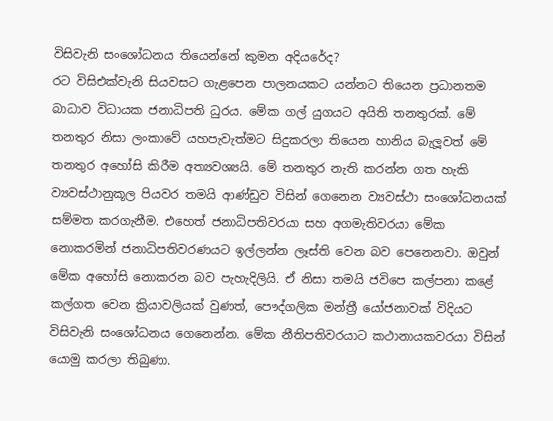විසිවැනි සංශෝධනය තියෙන්නේ කුමන අදියරේද?
රට විසිඑක්වැනි සියවසට ගැළපෙන පාලනයකට යන්නට තියෙන ප්‍රධානතම බාධාව විධායක ජනාධිපති ධුරය. මේක ගල් යුගයට අයිති තනතුරක්. මේ තනතුර නිසා ලංකාවේ යහපැවැත්මට සිදුකරලා තියෙන හානිය බැලූ‍වත් මේ තනතුර අහෝසි කිරීම අත්‍යවශ්‍යයි. මේ තනතුර නැති කරන්න ගත හැකි ව්‍යවස්ථානුකූල පියවර තමයි ආණ්ඩුව විසින් ගෙනෙන ව්‍යවස්ථා සංශෝධනයක් සම්මත කරගැනීම. එහෙත් ජනාධිපතිවරයා සහ අගමැතිවරයා මේක නොකරමින් ජනාධිපතිවරණයට ඉල්ලන්න ලෑස්ති වෙන බව පෙනෙනවා. ඔවුන් මේක අහෝසි නොකරන බව පැහැදිලියි. ඒ නිසා තමයි ජවිපෙ කල්පනා කළේ කල්ගත වෙන ක්‍රියාවලියක් වුණත්, පෞද්ගලික මන්ත්‍රී යෝජනාවක් විදියට විසිවැනි සංශෝධනය ගෙනෙන්න. මේක නීතිපතිවරයාට කථානායකවරයා විසින් යොමු කරලා තිබුණා.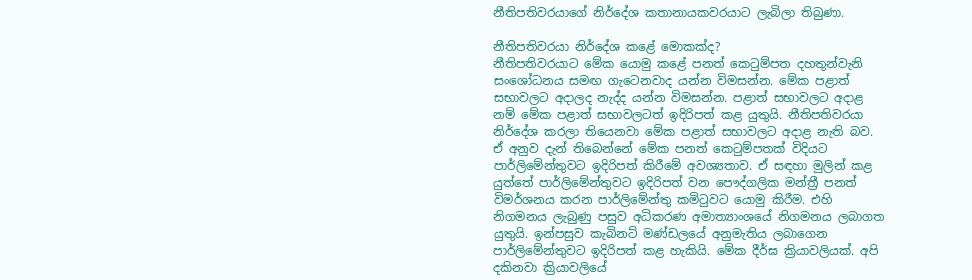නීතිපතිවරයාගේ නිර්දේශ කතානායකවරයාට ලැබිලා තිබුණා.

නීතිපතිවරයා නිර්දේශ කළේ මොකක්ද?
නීතිපතිවරයාට මේක යොමු කළේ පනත් කෙටුම්පත දහතුන්වැනි සංශෝධනය සමඟ ගැටෙනවාද යන්න විමසන්න. මේක පළාත් සභාවලට අදාලද නැද්ද යන්න විමසන්න. පළාත් සභාවලට අදාළ නම් මේක පළාත් සභාවලටත් ඉදිරිපත් කළ යුතුයි. නීතිපතිවරයා නිර්දේශ කරලා තියෙනවා මේක පළාත් සභාවලට අදාළ නැති බව. ඒ අනුව දැන් තිබෙන්නේ මේක පනත් කෙටුම්පතක් විදියට පාර්ලිමේන්තුවට ඉදිරිපත් කිරීමේ අවශ්‍යතාව. ඒ සඳහා මුලින් කළ යුත්තේ පාර්ලිමේන්තුවට ඉදිරිපත් වන පෞද්ගලික මන්ත්‍රී පනත් විමර්ශනය කරන පාර්ලිමේන්තු කමිටුවට යොමු කිරීම. එහි නිගමනය ලැබුණු පසුව අධිකරණ අමාත්‍යාංශයේ නිගමනය ලබාගත යුතුයි. ඉන්පසුව කැබිනට් මණ්ඩලයේ අනුමැතිය ලබාගෙන පාර්ලිමේන්තුවට ඉදිරිපත් කළ හැකියි. මේක දීර්ඝ ක්‍රියාවලියක්. අපි දකිනවා ක්‍රියාවලියේ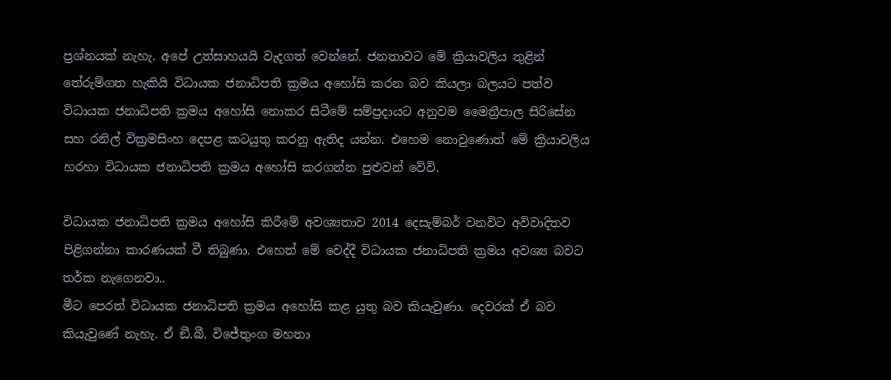ප්‍රශ්නයක් නැහැ. අපේ උත්සාහයයි වැදගත් වෙන්නේ. ජනතාවට මේ ක්‍රියාවලිය තුළින් තේරුම්ගත හැකියි විධායක ජනාධිපති ක්‍රමය අහෝසි කරන බව කියලා බලයට පත්ව විධායක ජනාධිපති ක්‍රමය අහෝසි නොකර සිටීමේ සම්ප්‍රදායට අනුවම මෛත්‍රීපාල සිරිසේන සහ රනිල් වික්‍රමසිංහ දෙපළ කටයුතු කරනු ඇතිද යන්න. එහෙම නොවුණොත් මේ ක්‍රියාවලිය හරහා විධායක ජනාධිපති ක්‍රමය අහෝසි කරගන්න පුළුවන් වේවි.

විධායක ජනාධිපති ක්‍රමය අහෝසි කිරීමේ අවශ්‍යතාව 2014 දෙසැම්බර් වනවිට අවිවාදිතව පිළිගන්නා කාරණයක් වී තිබුණා. එහෙත් මේ වෙද්දී විධායක ජනාධිපති ක්‍රමය අවශ්‍ය බවට තර්ක නැ‍‍ගෙනවා..
මීට පෙරත් විධායක ජනාධිපති ක්‍රමය අහෝසි කළ යුතු බව කියැවුණා. දෙවරක් ඒ බව කියැවුණේ නැහැ. ඒ ඞී.බී. විජේතුංග මහතා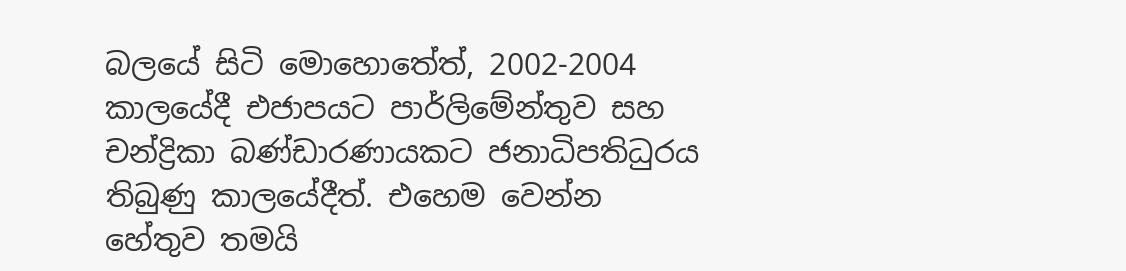බලයේ සිටි මොහොතේත්, 2002-2004 කාලයේදී එජාපයට පාර්ලිමේන්තුව සහ චන්ද්‍රිකා බණ්ඩාරණායකට ජනාධිපතිධුරය තිබුණු කාලයේදීත්. එහෙම වෙන්න හේතුව තමයි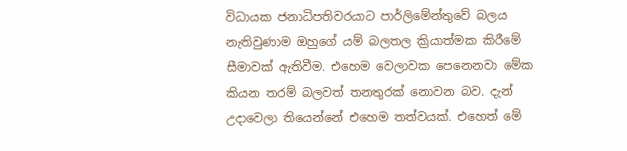විධායක ජනාධිපතිවරයාට පාර්ලිමේන්තුවේ බලය නැතිවුණාම ඔහුගේ යම් බලතල ක්‍රියාත්මක කිරීමේ සීමාවක් ඇතිවීම. එහෙම වෙලාවක පෙනෙනවා මේක කියන තරම් බලවත් තනතුරක් නොවන බව. දැන් උදාවෙලා තියෙන්නේ එහෙම තත්වයක්. එහෙත් මේ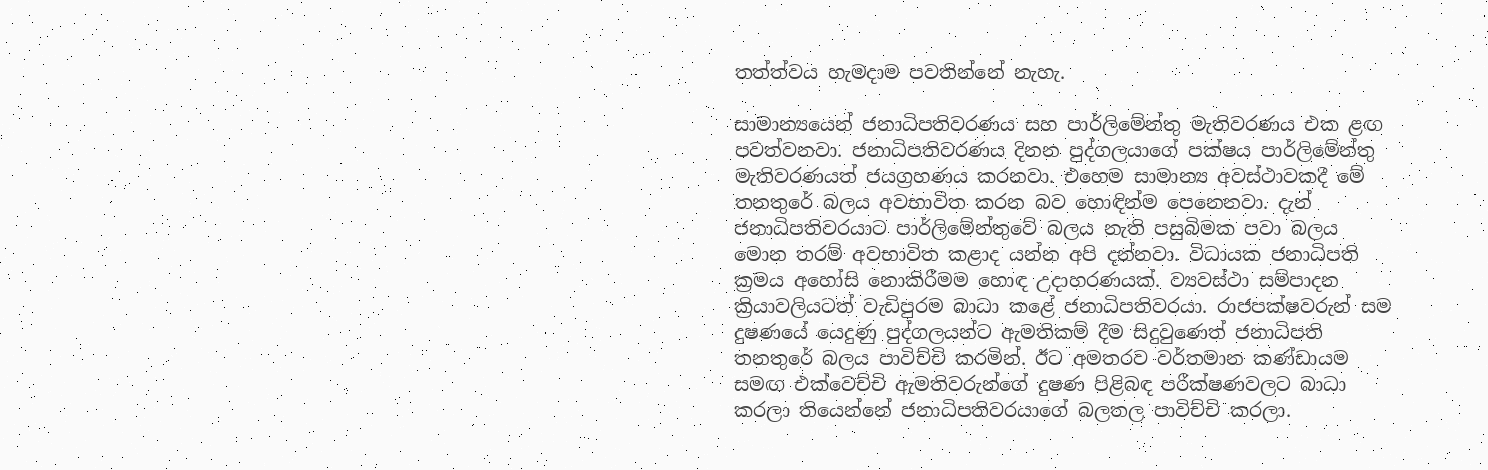තත්ත්වය හැමදාම පවතින්නේ නැහැ.

සාමාන්‍යයෙන් ජනාධිපතිවරණය සහ පාර්ලිමේන්තු මැතිවරණය එක ළඟ පවත්වනවා. ජනාධිපතිවරණය දිනන පුද්ගලයාගේ පක්ෂය පාර්ලිමේන්තු මැතිවරණයත් ජයග්‍රහණය කරනවා. එහෙම සාමාන්‍ය අවස්ථාවකදී මේ තනතුරේ බලය අවභාවිත කරන බව හොඳින්ම පෙනෙනවා. දැන් ජනාධිපතිවරයාට පාර්ලිමේන්තුවේ බලය නැති පසුබිමක පවා බලය මොන තරම් අවභාවිත කළාද යන්න අපි දන්නවා. විධායක ජනාධිපති ක්‍රමය අහෝසි නොකිරීමම හොඳ උදාහරණයක්. ව්‍යවස්ථා සම්පාදන ක්‍රියාවලියටත් වැඩිපුරම බාධා කළේ ජනාධිපතිවරයා. රාජපක්ෂවරුන් සම දුෂණයේ යෙදුණු පුද්ගලයන්ට ඇමතිකම් දීම සිදුවුණෙත් ජනාධිපති තනතුරේ බලය පාවිච්චි කරමින්. ඊට අමතරව වර්තමාන කණ්ඩායම සමඟ එක්වෙච්චි ඇමතිවරුන්ගේ දුෂණ පිළිබඳ පරීක්ෂණවලට බාධා කරලා තියෙන්නේ ජනාධිපතිවරයාගේ බලතල පාවිච්චි කරලා.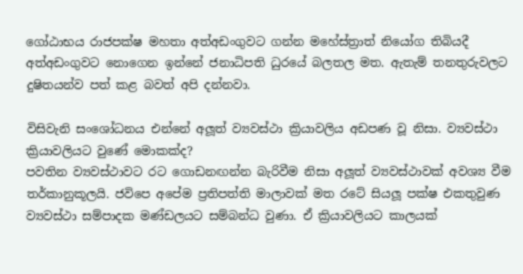ගෝඨාභය රාජපක්ෂ මහතා අත්අඩංගුවට ගන්න මහේස්ත්‍රාත් නියෝග තිබියදී අත්අඩංගුවට නොගෙන ඉන්නේ ජනාධිපති ධුරයේ බලතල මත. ඇතැම් තනතුරුවලට දුෂිතයන්ව පත් කළ බවත් අපි දන්නවා.

විසිවැනි සංශෝධනය එන්නේ අලූ‍ත් ව්‍යවස්ථා ක්‍රියාවලිය අඩපණ වූ නිසා. ව්‍යවස්ථා ක්‍රියාවලියට වුණේ මොකක්ද?
පවතින ව්‍යවස්ථාවට රට ගොඩනඟන්න බැරිවීම නිසා අලූ‍ත් ව්‍යවස්ථාවක් අවශ්‍ය වීම තර්කානුකූලයි. ජවිපෙ අපේම ප්‍රතිපත්ති මාලාවක් මත රටේ සියලූ පක්ෂ එකතුවුණ ව්‍යවස්ථා සම්පාදක මණ්ඩලයට සම්බන්ධ වුණා. ඒ ක්‍රියාවලියට කාලයක්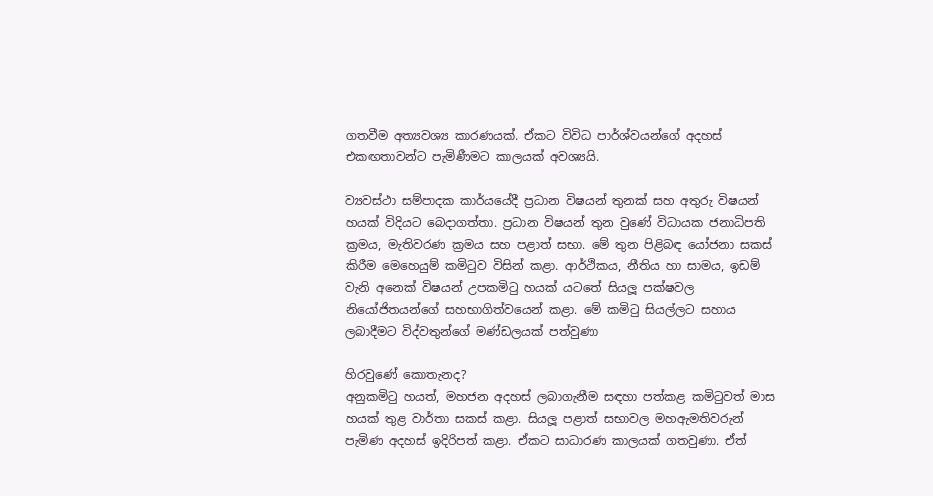ගතවීම අත්‍යවශ්‍ය කාරණයක්. ඒකට විවිධ පාර්ශ්වයන්ගේ අදහස් එකඟතාවන්ට පැමිණීමට කාලයක් අවශ්‍යයි.

ව්‍යවස්ථා සම්පාදක කාර්යයේදී ප්‍රධාන විෂයන් තුනක් සහ අතුරු විෂයන් හයක් විදියට බෙදාගත්තා. ප්‍රධාන විෂයන් තුන වුණේ විධායක ජනාධිපති ක්‍රමය, මැතිවරණ ක්‍රමය සහ පළාත් සභා. මේ තුන පිළිබඳ යෝජනා සකස් කිරීම මෙහෙයුම් කමිටුව විසින් කළා. ආර්ථිකය, නීතිය හා සාමය, ඉඩම් වැනි අනෙක් විෂයන් උපකමිටු හයක් යටතේ සියලූ‍ පක්ෂවල නියෝජිතයන්ගේ සහභාගිත්වයෙන් කළා. මේ කමිටු සියල්ලට සහාය ලබාදීමට විද්වතුන්ගේ මණ්ඩලයක් පත්වුණා

හිරවුණේ කොතැනද?
අනුකමිටු හයත්, මහජන අදහස් ලබාගැනීම සඳහා පත්කළ කමිටුවත් මාස හයක් තුළ වාර්තා සකස් කළා. සියලූ පළාත් සභාවල මහඇමතිවරුන් පැමිණ අදහස් ඉදිරිපත් කළා. ඒකට සාධාරණ කාලයක් ගතවුණා. ඒත්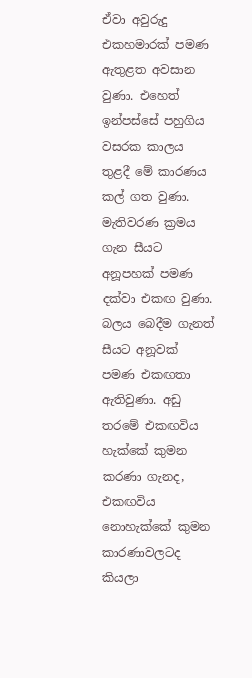ඒවා අවුරුදු එකහමාරක් පමණ ඇතුළත අවසාන වුණා. එහෙත් ඉන්පස්සේ පහුගිය වසරක කාලය තුළදී මේ කාරණය කල් ගත වුණා. මැතිවරණ ක්‍රමය ගැන සීයට අනූපහක් පමණ දක්වා එකඟ වුණා. බලය බෙදීම ගැනත් සීයට අනූවක් පමණ එකඟතා ඇතිවුණා. අඩු තරමේ එකඟවිය හැක්කේ කුමන කරණා ගැනද, එකඟවිය නොහැක්කේ කුමන කාරණාවලටද කියලා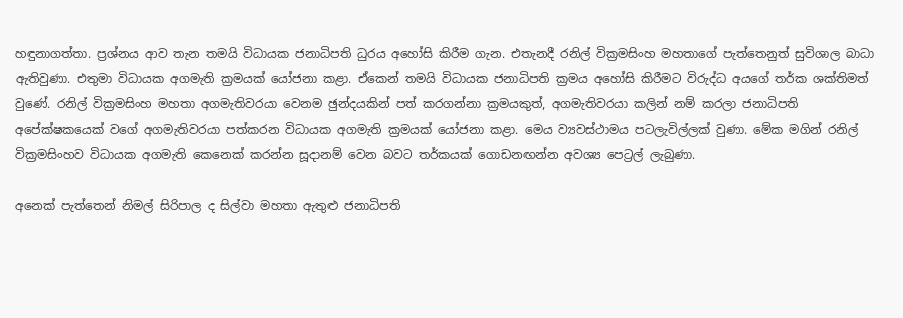හඳුනාගත්තා. ප්‍රශ්නය ආව තැන තමයි විධායක ජනාධිපති ධුරය අහෝසි කිරීම ගැන. එතැනදී රනිල් වික්‍රමසිංහ මහතාගේ පැත්තෙනුත් සුවිශාල බාධා ඇතිවුණා. එතුමා විධායක අගමැති ක්‍රමයක් යෝජනා කළා. ඒකෙන් තමයි විධායක ජනාධිපති ක්‍රමය අහෝසි කිරීමට විරුද්ධ අයගේ තර්ක ශක්තිමත් වුණේ. රනිල් වික්‍රමසිංහ මහතා අගමැතිවරයා වෙනම ඡුන්දයකින් පත් කරගන්නා ක්‍රමයකුත්, අගමැතිවරයා කලින් නම් කරලා ජනාධිපති අපේක්ෂකයෙක් වගේ අගමැතිවරයා පත්කරන විධායක අගමැති ක්‍රමයක් යෝජනා කළා. මෙය ව්‍යවස්ථාමය පටලැවිල්ලක් වුණා. මේක මගින් රනිල් වික්‍රමසිංහව විධායක අගමැති කෙනෙක් කරන්න සූදානම් වෙන බවට තර්කයක් ගොඩනඟන්න අවශ්‍ය පෙට්‍රල් ලැබුණා.

අනෙක් පැත්තෙන් නිමල් සිරිපාල ද සිල්වා මහතා ඇතුළු ජනාධිපති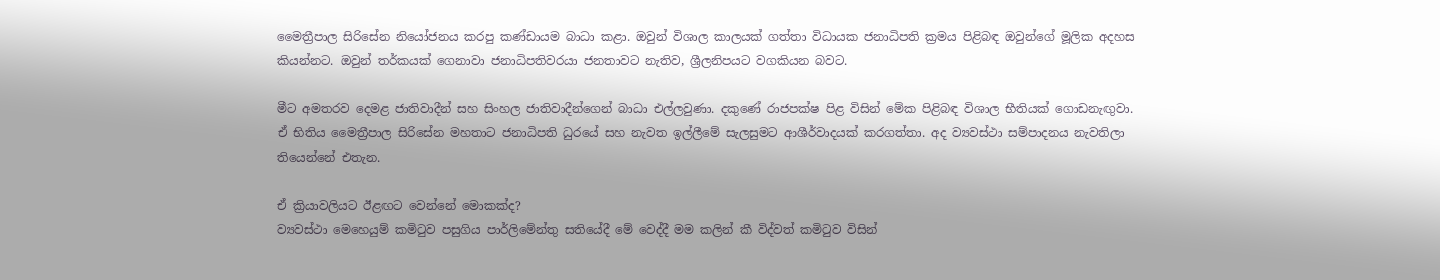මෛත්‍රීපාල සිරිසේන නියෝජනය කරපු කණ්ඩායම බාධා කළා. ඔවුන් විශාල කාලයක් ගත්තා විධායක ජනාධිපති ක්‍රමය පිළිබඳ ඔවුන්ගේ මූලික අදහස කියන්නට. ඔවුන් තර්කයක් ගෙනාවා ජනාධිපතිවරයා ජනතාවට නැතිව, ශ්‍රීලනිපයට වගකියන බවට.

මීට අමතරව දෙමළ ජාතිවාදීන් සහ සිංහල ජාතිවාදීන්ගෙන් බාධා එල්ලවුණා. දකුණේ රාජපක්ෂ පිළ විසින් මේක පිළිබඳ විශාල භීතියක් ගොඩනැඟු‍වා. ඒ භිතිය මෛත්‍රීපාල සිරිසේන මහතාට ජනාධිපති ධුරයේ සහ නැවත ඉල්ලීමේ සැලසුමට ආශීර්වාදයක් කරගත්තා. අද ව්‍යවස්ථා සම්පාදනය නැවතිලා තියෙන්නේ එතැන.

ඒ ක්‍රියාවලියට ඊළඟට වෙන්නේ මොකක්ද?
ව්‍යවස්ථා මෙහෙයුම් කමිටුව පසුගිය පාර්ලිමේන්තු සතියේදී මේ වෙද්දී මම කලින් කී විද්වත් කමිටුව විසින්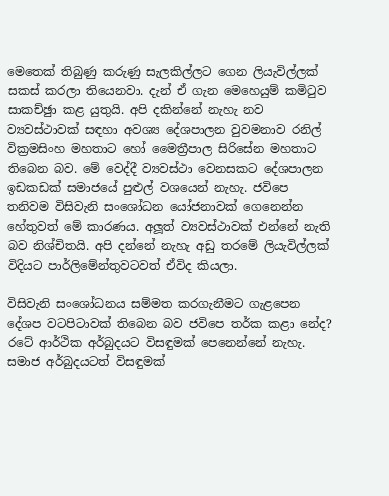මෙතෙක් තිබුණු කරුණු සැලකිල්ලට ගෙන ලියැවිල්ලක් සකස් කරලා තියෙනවා. දැන් ඒ ගැන මෙහෙයුම් කමිටුව සාකච්ඡුා කළ යුතුයි. අපි දකින්නේ නැහැ නව ව්‍යවස්ථාවක් සඳහා අවශ්‍ය දේශපාලන වුවමනාව රනිල් වික්‍රමසිංහ මහතාට හෝ මෛත්‍රීපාල සිරිසේන මහතාට තිබෙන බව. මේ වෙද්දී ව්‍යවස්ථා වෙනසකට දේශපාලන ඉඩකඩක් සමාජයේ පුළුල් වශයෙන් නැහැ. ජවිපෙ තනිවම විසිවැනි සංශෝධන යෝජනාවක් ගෙනෙන්න හේතුවත් මේ කාරණය. අලූ‍ත් ව්‍යවස්ථාවක් එන්නේ නැති බව නිශ්චිතයි. අපි දන්නේ නැහැ අඩු තරමේ ලියැවිල්ලක් විදියට පාර්ලිමේන්තුවටවත් ඒවිද කියලා.

විසිවැනි සංශෝධනය සම්මත කරගැනීමට ගැළපෙන දේශප වටපිටාවක් තිබෙන බව ජවිපෙ තර්ක කළා නේද?
රටේ ආර්ථික අර්බුදයට විසඳුමක් පෙනෙන්නේ නැහැ. සමාජ අර්බුදයටත් විසඳුමක්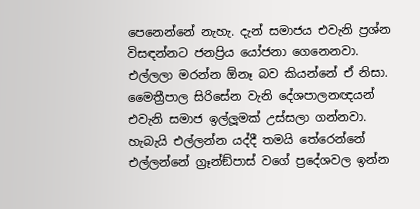පෙනෙන්නේ නැහැ. දැන් සමාජය එවැනි ප්‍රශ්න විසඳන්නට ජනප්‍රිය යෝජනා ගෙනෙනවා. එල්ලලා මරන්න ඕනෑ බව කියන්නේ ඒ නිසා. මෛත්‍රීපාල සිරිසේන වැනි දේශපාලනඥයන් එවැනි සමාජ ඉල්ලූ‍මක් උස්සලා ගන්නවා. හැබැයි එල්ලන්න යද්දී තමයි තේරෙන්නේ එල්ලන්නේ ග්‍රෑන්ඞ්පාස් වගේ ප්‍රදේශවල ඉන්න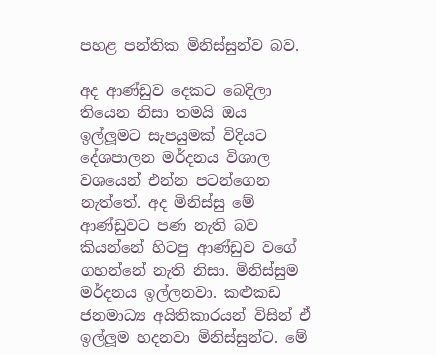පහළ පන්තික මිනිස්සුන්ව බව.

අද ආණ්ඩුව දෙකට බෙදිලා තියෙන නිසා තමයි ඔය ඉල්ලූ‍මට සැපයුමක් විදියට දේශපාලන මර්දනය විශාල වශයෙන් එන්න පටන්ගෙන නැත්තේ. අද මිනිස්සු මේ ආණ්ඩුවට පණ නැති බව කියන්නේ හිටපු ආණ්ඩුව වගේ ගහන්නේ නැති නිසා. මිනිස්සුම මර්දනය ඉල්ලනවා. කළුකඩ ජනමාධ්‍ය අයිතිකාරයන් විසින් ඒ ඉල්ලූ‍ම හදනවා මිනිස්සුන්ට. මේ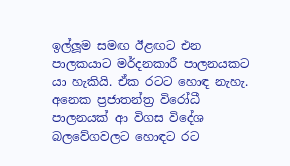ඉල්ලූ‍ම සමඟ ඊළඟට එන පාලකයාට මර්දනකාරී පාලනයකට යා හැකියි. ඒක රටට හොඳ නැහැ. අනෙක ප්‍රජාතන්ත්‍ර විරෝධී පාලනයක් ආ විගස විදේශ බලවේගවලට හොඳට රට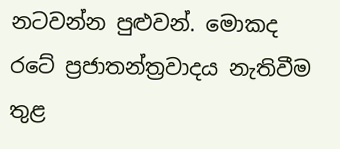නටවන්න පුළුවන්. මොකද රටේ ප්‍රජාතන්ත්‍රවාදය නැතිවීම තුළ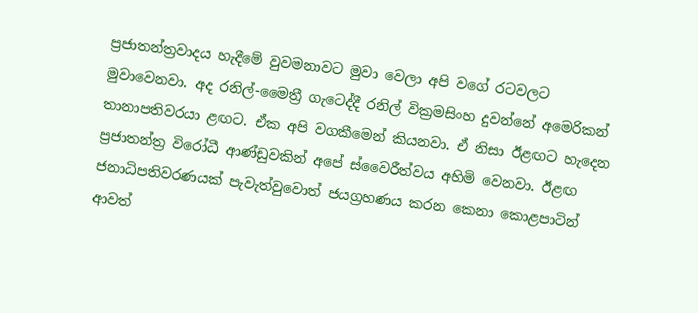ප්‍රජාතන්ත්‍රවාදය හැදීමේ වුවමනාවට මුවා වෙලා අපි වගේ රටවලට මුවාවෙනවා. අද රනිල්-මෛත්‍රී ගැටෙද්දී රනිල් වික්‍රමසිංහ දුවන්නේ අමෙරිකන් තානාපතිවරයා ළඟට. ඒක අපි වගකීමෙන් කියනවා. ඒ නිසා ඊළඟට හැදෙන ප්‍රජාතන්ත්‍ර විරෝධී ආණ්ඩුවකින් අපේ ස්වෛරීත්වය අහිමි වෙනවා. ඊළඟ ජනාධිපතිවරණයක් පැවැත්වුවොත් ජයග්‍රහණය කරන කෙනා කොළපාටින් ආවත්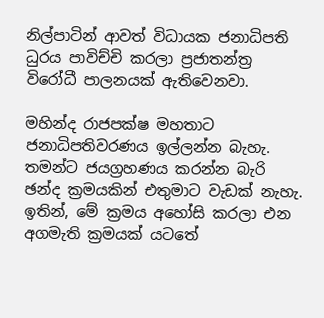නිල්පාටින් ආවත් විධායක ජනාධිපති ධුරය පාවිච්චි කරලා ප්‍රජාතන්ත්‍ර විරෝධී පාලනයක් ඇතිවෙනවා.

මහින්ද රාජපක්ෂ මහතාට ජනාධිපතිවරණය ඉල්ලන්න බැහැ. තමන්ට ජයග්‍රහණය කරන්න බැරි ඡන්ද ක්‍රමයකින් එතුමාට වැඩක් නැහැ. ඉතින්, මේ ක්‍රමය අහෝසි කරලා එන අගමැති ක්‍රමයක් යටතේ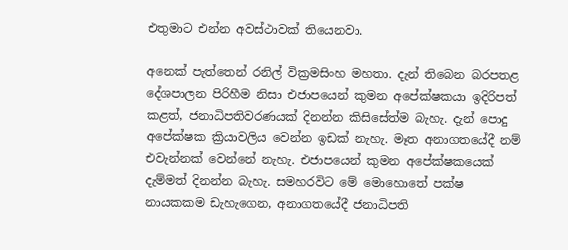එතුමාට එන්න අවස්ථාවක් තියෙනවා.

අනෙක් පැත්තෙන් රනිල් වික්‍රමසිංහ මහතා. දැන් තිබෙන බරපතළ දේශපාලන පිරිහීම නිසා එජාපයෙන් කුමන අපේක්ෂකයා ඉදිරිපත් කළත්, ජනාධිපතිවරණයක් දිනන්න කිසිසේත්ම බැහැ. දැන් පොදු අපේක්ෂක ක්‍රියාවලිය වෙන්න ඉඩක් නැහැ. මෑත අනාගතයේදී නම් එවැන්නක් වෙන්නේ නැහැ. එජාපයෙන් කුමන අපේක්ෂකයෙක් දැම්මත් දිනන්න බැහැ. සමහරවිට මේ මොහොතේ පක්ෂ නායකකම ඩැහැගෙන, අනාගතයේදී ජනාධිපති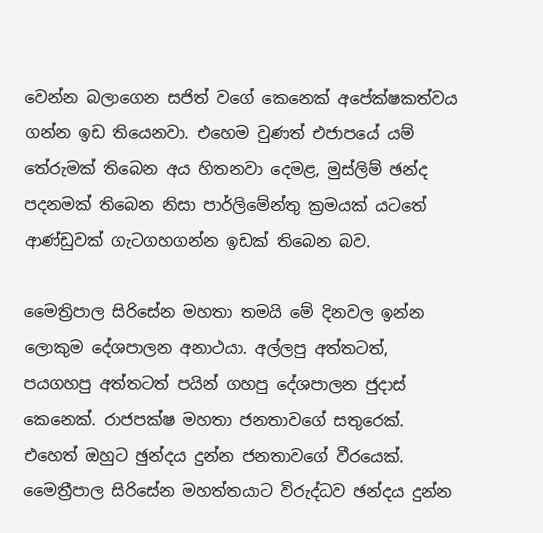වෙන්න බලාගෙන සජිත් වගේ කෙනෙක් අපේක්ෂකත්වය ගන්න ඉඩ තියෙනවා. එහෙම වුණත් එජාපයේ යම් තේරුමක් තිබෙන අය හිතනවා දෙමළ, මුස්ලිම් ඡන්ද පදනමක් තිබෙන නිසා පාර්ලිමේන්තු ක්‍රමයක් යටතේ ආණ්ඩුවක් ගැටගහගන්න ඉඩක් තිබෙන බව.

මෛත්‍රිපාල සිරිසේන මහතා තමයි මේ දිනවල ඉන්න ලොකුම දේශපාලන අනාථයා. අල්ලපු අත්තටත්, පයගහපු අත්තටත් පයින් ගහපු දේශපාලන ජුදාස් කෙනෙක්. රාජපක්ෂ මහතා ජනතාවගේ සතුරෙක්. එහෙත් ඔහුට ඡුන්දය දුන්න ජනතාවගේ වීරයෙක්. මෛත්‍රීපාල සිරිසේන මහත්තයාට විරුද්ධව ඡන්දය දුන්න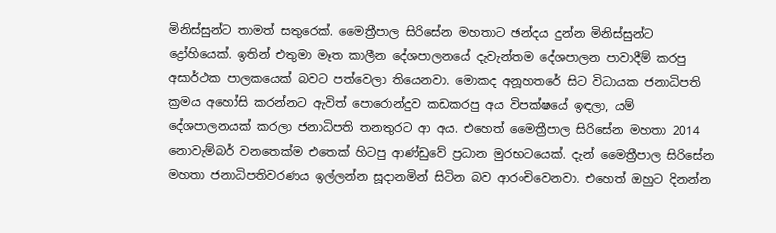මිනිස්සුන්ට තාමත් සතුරෙක්. මෛත්‍රීපාල සිරිසේන මහතාට ඡන්දය දුන්න මිනිස්සුන්ට ද්‍රෝහියෙක්. ඉතින් එතුමා මෑත කාලීන දේශපාලනයේ දැවැන්තම දේශපාලන පාවාදීම් කරපු අසාර්ථක පාලකයෙක් බවට පත්වෙලා තියෙනවා. මොකද අනූහතරේ සිට විධායක ජනාධිපති ක්‍රමය අහෝසි කරන්නට ඇවිත් පොරොන්දුව කඩකරපු අය විපක්ෂයේ ඉඳලා, යම් දේශපාලනයක් කරලා ජනාධිපති තනතුරට ආ අය. එහෙත් මෛත්‍රීපාල සිරිසේන මහතා 2014 නොවැම්බර් වනතෙක්ම එතෙක් හිටපු ආණ්ඩුවේ ප්‍රධාන මුරභටයෙක්. දැන් මෛත්‍රීපාල සිරිසේන මහතා ජනාධිපතිවරණය ඉල්ලන්න සූදානමින් සිටින බව ආරංචිවෙනවා. එහෙත් ඔහුට දිනන්න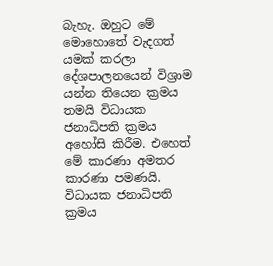බැහැ. ඔහුට මේ මොහොතේ වැදගත් යමක් කරලා දේශපාලනයෙන් විශ්‍රාම යන්න තියෙන ක්‍රමය තමයි විධායක ජනාධිපති ක්‍රමය අහෝසි කිරීම. එහෙත් මේ කාරණා අමතර කාරණා පමණයි. විධායක ජනාධිපති ක්‍රමය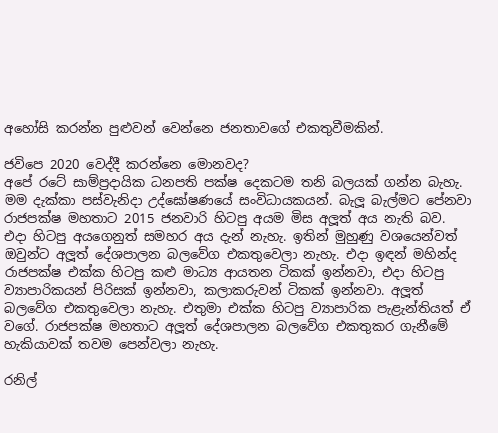අහෝසි කරන්න පුළුවන් වෙන්නෙ ජනතාවගේ එකතුවීමකින්.

ජවිපෙ 2020 වෙද්දී කරන්නෙ මොනවද?
අපේ රටේ සාම්ප්‍රදායික ධනපති පක්ෂ දෙකටම තනි බලයක් ගන්න බැහැ. මම දැක්කා පස්වැනිදා උද්ඝෝෂණයේ සංවිධායකයන්. බැලූ බැල්මට පේනවා රාජපක්ෂ මහතාට 2015 ජනවාරි හිටපු අයම මිස අලූ‍ත් අය නැති බව. එදා හිටපු අයගෙනුත් සමහර අය දැන් නැහැ. ඉතින් මුහුණු වශයෙන්වත් ඔවුන්ට අලූ‍ත් දේශපාලන බලවේග එකතුවෙලා නැහැ. එදා ඉඳන් මහින්ද රාජපක්ෂ එක්ක හිටපු කළු මාධ්‍ය ආයතන ටිකක් ඉන්නවා, එදා හිටපු ව්‍යාපාරිකයන් පිරිසක් ඉන්නවා, කලාකරුවන් ටිකක් ඉන්නවා. අලූ‍ත් බලවේග එකතුවෙලා නැහැ. එතුමා එක්ක හිටපු ව්‍යාපාරික පැළැන්තියත් ඒ වගේ. රාජපක්ෂ මහතාට අලූ‍ත් දේශපාලන බලවේග එකතුකර ගැනීමේ හැකියාවක් තවම පෙන්වලා නැහැ.

රනිල්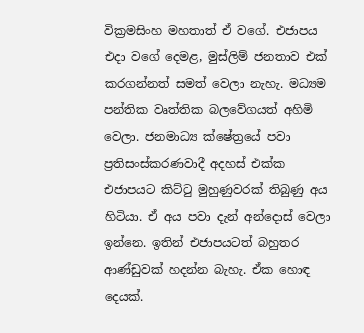වික්‍රමසිංහ මහතාත් ඒ වගේ. එජාපය එදා වගේ දෙමළ, මුස්ලිම් ජනතාව එක් කරගන්නත් සමත් වෙලා නැහැ. මධ්‍යම පන්තික වෘත්තික බලවේගයත් අහිමි වෙලා. ජනමාධ්‍ය ක්ෂේත්‍රයේ පවා ප්‍රතිසංස්කරණවාදී අදහස් එක්ක එජාපයට කිට්ටු මුහුණුවරක් තිබුණු අය හිටියා. ඒ අය පවා දැන් අන්දොස් වෙලා ඉන්නෙ. ඉතින් එජාපයටත් බහුතර ආණ්ඩුවක් හදන්න බැහැ. ඒක හොඳ දෙයක්.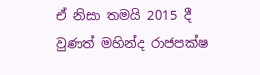ඒ නිසා තමයි 2015 දී වුණත් මහින්ද රාජපක්ෂ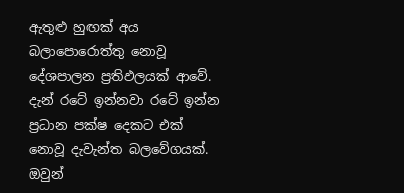ඇතුළු හුඟක් අය බලාපොරොත්තු නොවූ දේශපාලන ප්‍රතිඵලයක් ආවේ. දැන් රටේ ඉන්නවා රටේ ඉන්න ප්‍රධාන පක්ෂ දෙකට එක් නොවූ දැවැන්ත බලවේගයක්. ඔවුන්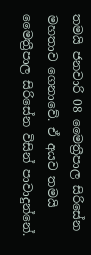තමයි ජනවාරි 08 මෛත්‍රීපාල සිරිසේන මහතාව ගෙනාවේ. ඒ අයව තමයි මෛත්‍රීපාල සිරිසේන විසින් පාවාදුන්නේ.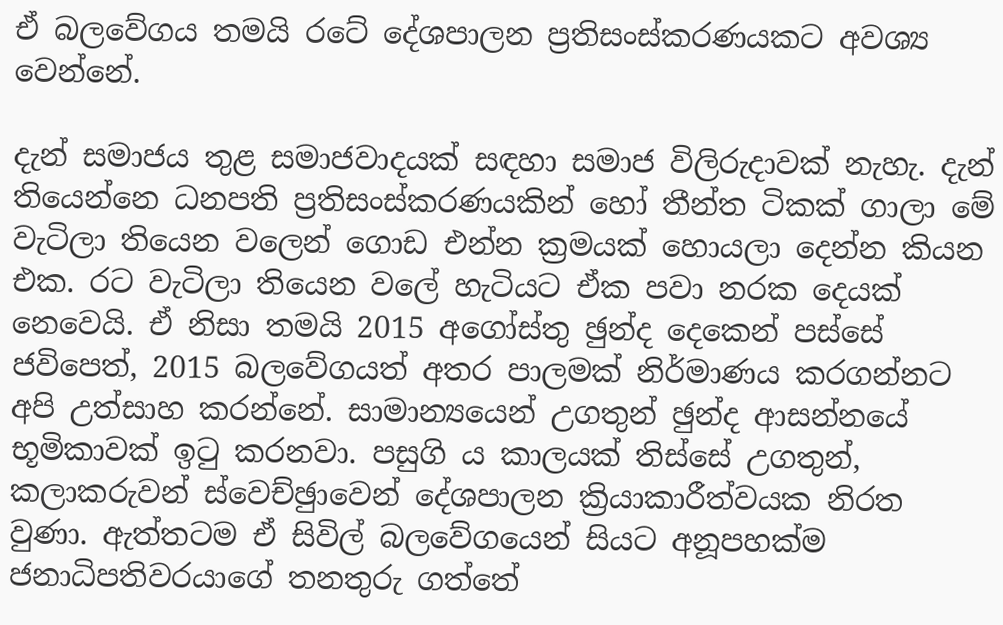ඒ බලවේගය තමයි රටේ දේශපාලන ප්‍රතිසංස්කරණයකට අවශ්‍ය වෙන්නේ.

දැන් සමාජය තුළ සමාජවාදයක් සඳහා සමාජ විලිරුදාවක් නැහැ. දැන් තියෙන්නෙ ධනපති ප්‍රතිසංස්කරණයකින් හෝ තීන්ත ටිකක් ගාලා මේ වැටිලා තියෙන වලෙන් ගොඩ එන්න ක්‍රමයක් හොයලා දෙන්න කියන එක. රට වැටිලා තියෙන වලේ හැටියට ඒක පවා නරක දෙයක් නෙවෙයි. ඒ නිසා තමයි 2015 අගෝස්තු ඡුන්ද දෙකෙන් පස්සේ ජවිපෙත්, 2015 බලවේගයත් අතර පාලමක් නිර්මාණය කරගන්නට අපි උත්සාහ කරන්නේ. සාමාන්‍යයෙන් උගතුන් ඡුන්ද ආසන්නයේ භූමිකාවක් ඉටු කරනවා. පසුගි ය කාලයක් තිස්සේ උගතුන්, කලාකරුවන් ස්වෙච්ඡුාවෙන් දේශපාලන ක්‍රියාකාරීත්වයක නිරත වුණා. ඇත්තටම ඒ සිවිල් බලවේගයෙන් සියට අනූපහක්ම ජනාධිපතිවරයාගේ තනතුරු ගත්තේ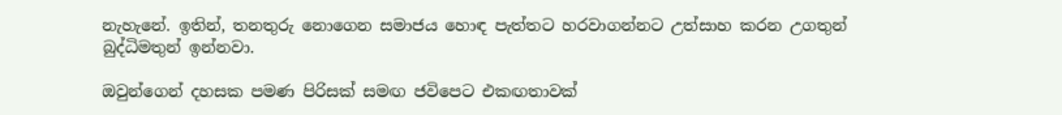නැහැනේ. ඉතින්, තනතුරු නොගෙන සමාජය හොඳ පැත්තට හරවාගන්නට උත්සාහ කරන උගතුන් බුද්ධිමතුන් ඉන්නවා.

ඔවුන්ගෙන් දහසක පමණ පිරිසක් සමඟ ජවිපෙට එකඟතාවක්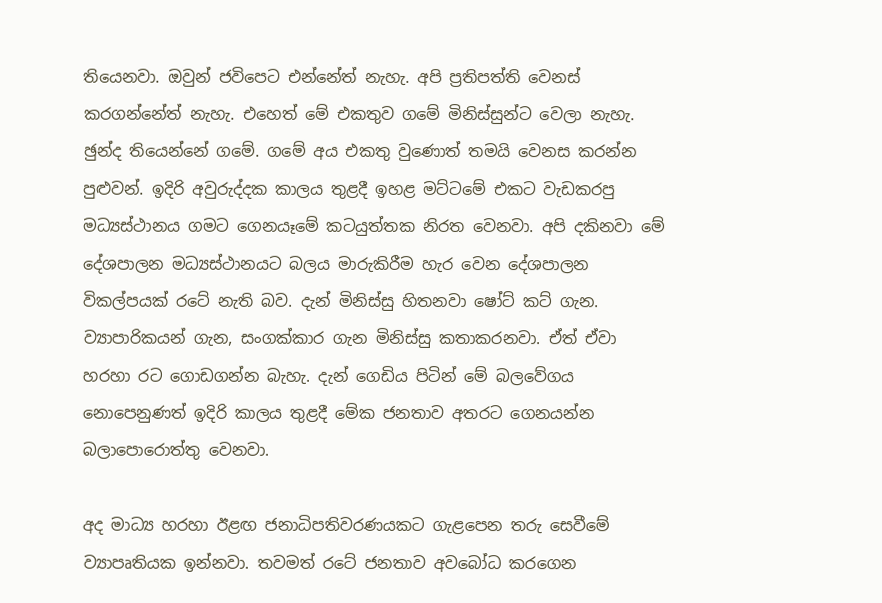තියෙනවා. ඔවුන් ජවිපෙට එන්නේත් නැහැ. අපි ප්‍රතිපත්ති වෙනස් කරගන්නේත් නැහැ. එහෙත් මේ එකතුව ගමේ මිනිස්සුන්ට වෙලා නැහැ. ඡුන්ද තියෙන්නේ ගමේ. ගමේ අය එකතු වුණොත් තමයි වෙනස කරන්න පුළුවන්. ඉදිරි අවුරුද්දක කාලය තුළදී ඉහළ මට්ටමේ එකට වැඩකරපු මධ්‍යස්ථානය ගමට ගෙනයෑමේ කටයුත්තක නිරත වෙනවා. අපි දකිනවා මේ දේශපාලන මධ්‍යස්ථානයට බලය මාරුකිරීම හැර වෙන දේශපාලන විකල්පයක් රටේ නැති බව. දැන් මිනිස්සු හිතනවා ෂෝට් කට් ගැන. ව්‍යාපාරිකයන් ගැන, සංගක්කාර ගැන මිනිස්සු කතාකරනවා. ඒත් ඒවා හරහා රට ගොඩගන්න බැහැ. දැන් ගෙඩිය පිටින් මේ බලවේගය නොපෙනුණත් ඉදිරි කාලය තුළදී මේක ජනතාව අතරට ගෙනයන්න බලාපොරොත්තු වෙනවා.

අද මාධ්‍ය හරහා ඊළඟ ජනාධිපතිවරණයකට ගැළපෙන තරු සෙවීමේ ව්‍යාපෘතියක ඉන්නවා. තවමත් රටේ ජනතාව අවබෝධ කරගෙන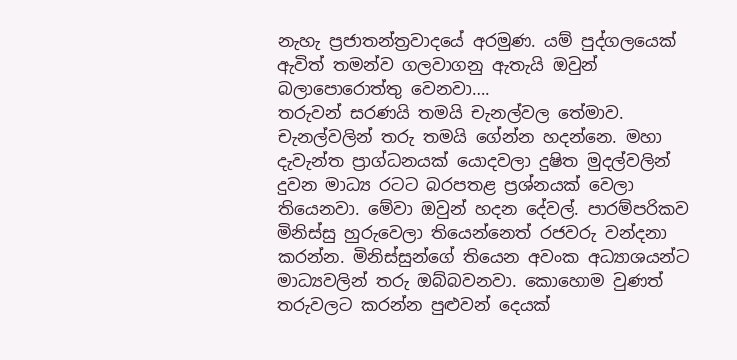නැහැ ප්‍රජාතන්ත්‍රවාදයේ අරමුණ. යම් පුද්ගලයෙක් ඇවිත් තමන්ව ගලවාගනු ඇතැයි ඔවුන් බලාපොරොත්තු වෙනවා….
තරුවන් සරණයි තමයි චැනල්වල තේමාව. චැනල්වලින් තරු තමයි ගේන්න හදන්නෙ. මහා දැවැන්ත ප්‍රාග්ධනයක් යොදවලා දුෂිත මුදල්වලින් දුවන මාධ්‍ය රටට බරපතළ ප්‍රශ්නයක් වෙලා තියෙනවා. මේවා ඔවුන් හදන දේවල්. පාරම්පරිකව මිනිස්සු හුරුවෙලා තියෙන්නෙත් රජවරු වන්දනා කරන්න. මිනිස්සුන්ගේ තියෙන අවංක අධ්‍යාශයන්ට මාධ්‍යවලින් තරු ඔබ්බවනවා. කොහොම වුණත් තරුවලට කරන්න පුළුවන් දෙයක්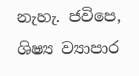නැහැ. ජවිපෙ, ශිෂ්‍ය ව්‍යාපාර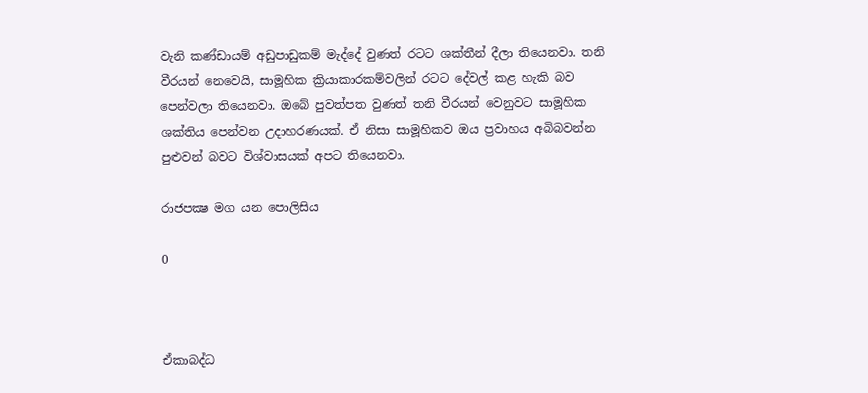වැනි කණ්ඩායම් අඩුපාඩුකම් මැද්දේ වුණත් රටට ශක්තීන් දීලා තියෙනවා. තනි වීරයන් නෙවෙයි, සාමූහික ක්‍රියාකාරකම්වලින් රටට දේවල් කළ හැකි බව පෙන්වලා තියෙනවා. ඔබේ පුවත්පත වුණත් තනි වීරයන් වෙනුවට සාමූහික ශක්තිය පෙන්වන උදාහරණයක්. ඒ නිසා සාමූහිකව ඔය ප්‍රවාහය අබිබවන්න පුළුවන් බවට විශ්වාසයක් අපට තියෙනවා.

රාජපක්‍ෂ මග යන පොලිසිය

0



ඒකාබද්ධ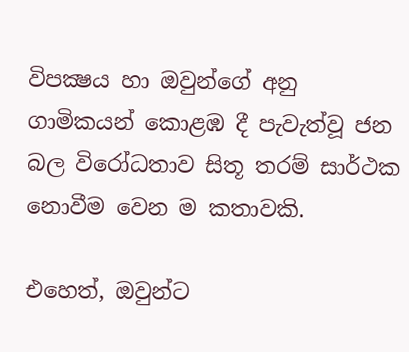විපක්‍ෂය හා ඔවුන්ගේ අනු ගාමිකයන් කොළඹ දී පැවැත්වූ ජන බල විරෝධතාව සිතූ තරම් සාර්ථක නොවීම වෙන ම කතාවකි.

එහෙත්, ඔවුන්ට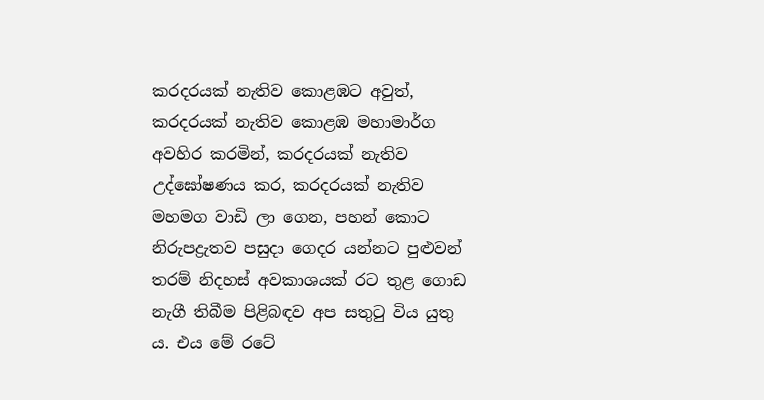කරදරයක් නැතිව කොළඹට අවුත්, කරදරයක් නැතිව කොළඹ මහාමාර්ග අවහිර කරමින්, කරදරයක් නැතිව උද්ඝෝෂණය කර, කරදරයක් නැතිව මහමග වාඩි ලා ගෙන, පහන් කොට නිරුපද්‍රැතව පසුදා ගෙදර යන්නට පුළුවන් තරම් නිදහස් අවකාශයක් රට තුළ ගොඩ නැගී තිබීම පිළිබඳව අප සතුටු විය යුතු ය. එය මේ රටේ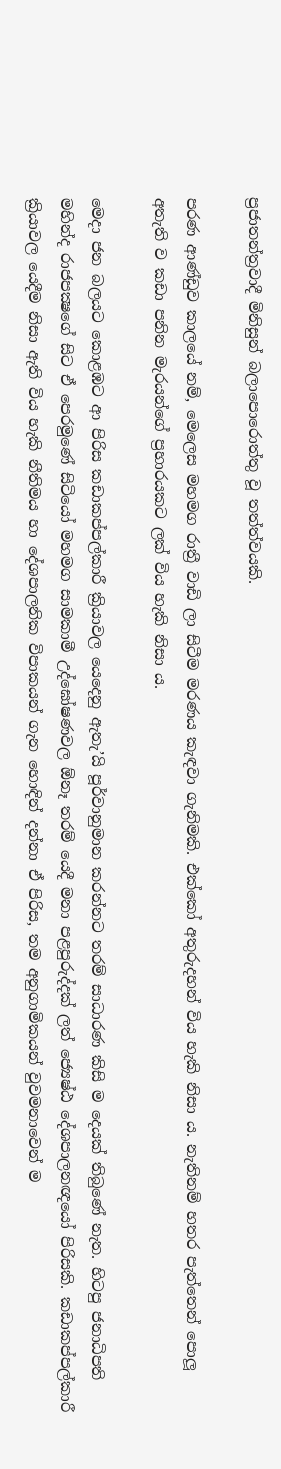ප්‍රජාතන්ත්‍රවාදී මිනිසුන් බලාපොරොත්තු වූ තත්ත්වයකි.

පරණ ආණ්ඩුව කාලයේ නම්, මෙලෙස මහමග රාත්‍රී වාඩි ලා සිටීම මරණය කැඳවා ගැනිමකි. එක්කෝ අතුරුදහන් විය හැකි නිසා ය. නැතිනම් හතර පැත්තෙන් පොලූ අතැති ව කඩා පනින මැරයන්ගේ ප්‍රහාරයකට ලක් විය හැකි නිසා ය.

මෙදා ජන බලයට කොළඹට ආ පිරිස කඩාකප්පල්කාරී ක්‍රියාවල යෙදෙනු ඇතැ’යි පූර්වානුමාන කරන්නට තරම් සාධාරණ කිසි ම දෙයක් තිබුණේ නැත. හිටපු ජනාධිපති මහින්ද රාජපක්‍ෂගේ සිට ඒ පෙරමුණේ සිටියෝ මහමග සාමකාමී උද්ඝෝෂණවල ඕනෑ තරම් යෙදී මනා පළපුරුද්දක් ලත් ජ්‍යෙෂ්ඨ දේශපාලනඥයෝ පිරිසකි. කඩාකප්පල්කාරී ක්‍රියාවල යෙදීම නිසා ඇති විය හැකි නීතිමය හා දේශපාලනික විපාකයන් ගැන හොඳින් දන්නා ඒ පිරිස, තම අනුගාමිකයන් වුවමනාවෙන් ම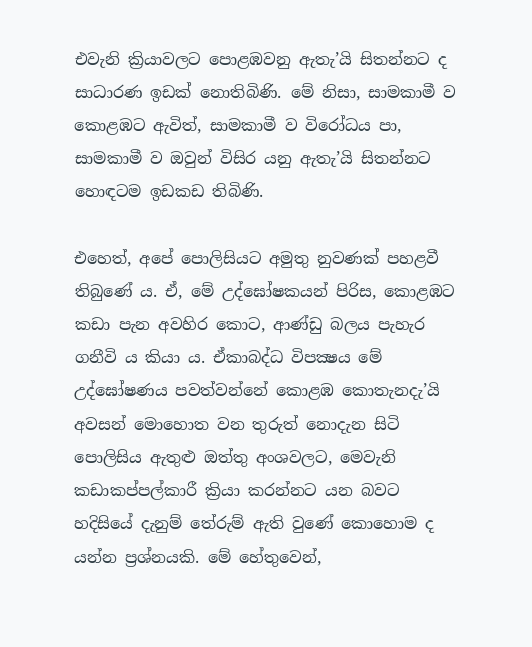එවැනි ක්‍රියාවලට පොළඹවනු ඇතැ’යි සිතන්නට ද සාධාරණ ඉඩක් නොතිබිණි. මේ නිසා, සාමකාමී ව කොළඹට ඇවිත්, සාමකාමී ව විරෝධය පා, සාමකාමී ව ඔවුන් විසිර යනු ඇතැ’යි සිතන්නට හොඳටම ඉඩකඩ තිබිණි.

එහෙත්, අපේ පොලිසියට අමුතු නුවණක් පහළවී තිබුණේ ය. ඒ, මේ උද්ඝෝෂකයන් පිරිස, කොළඹට කඩා පැන අවහිර කොට, ආණ්ඩු බලය පැහැර ගනීවි ය කියා ය. ඒකාබද්ධ විපක්‍ෂය මේ උද්ඝෝෂණය පවත්වන්නේ කොළඹ කොතැනදැ’යි අවසන් මොහොත වන තුරුත් නොදැන සිටි පොලිසිය ඇතුළු ඔත්තු අංශවලට, මෙවැනි කඩාකප්පල්කාරී ක්‍රියා කරන්නට යන බවට හදිසියේ දැනුම් තේරුම් ඇති වුණේ කොහොම ද යන්න ප්‍රශ්නයකි. මේ හේතුවෙන්,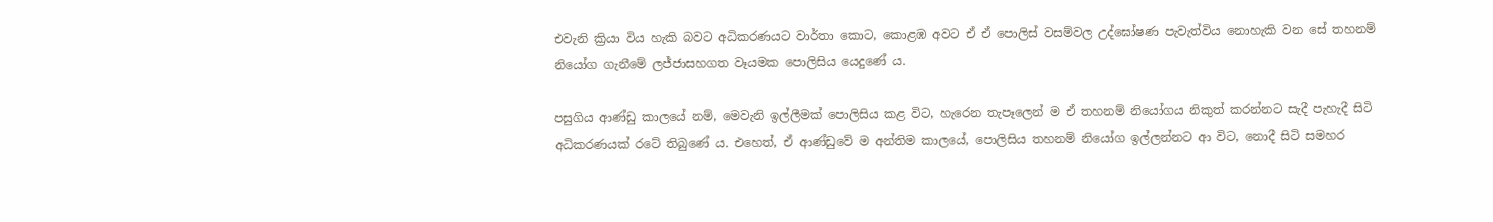එවැනි ක්‍රියා විය හැකි බවට අධිකරණයට වාර්තා කොට, කොළඹ අවට ඒ ඒ පොලිස් වසම්වල උද්ඝෝෂණ පැවැත්විය නොහැකි වන සේ තහනම් නියෝග ගැනීමේ ලජ්ජාසහගත වෑයමක පොලිසිය යෙදුණේ ය.

පසුගිය ආණ්ඩු කාලයේ නම්, මෙවැනි ඉල්ලීමක් පොලිසිය කළ විට, හැරෙන තැපෑලෙන් ම ඒ තහනම් නියෝගය නිකුත් කරන්නට සැදී පැහැදී සිටි අධිකරණයක් රටේ තිබුණේ ය. එහෙත්, ඒ ආණ්ඩුවේ ම අන්තිම කාලයේ, පොලිසිය තහනම් නියෝග ඉල්ලන්නට ආ විට, නොදී සිටි සමහර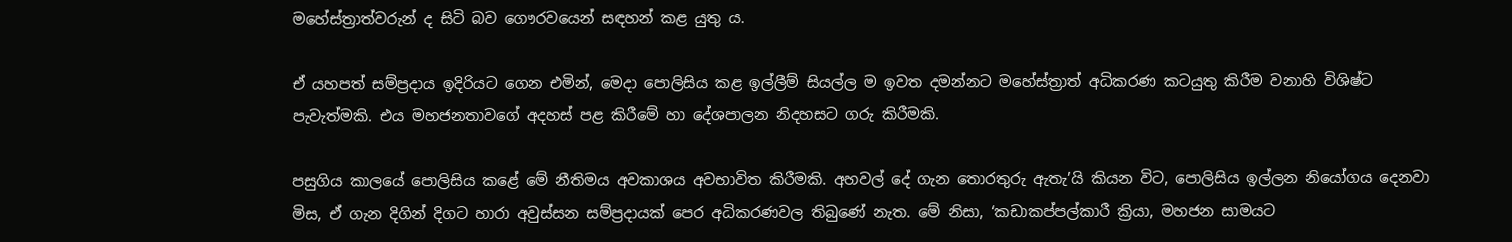මහේස්ත්‍රාත්වරුන් ද සිටි බව ගෞරවයෙන් සඳහන් කළ යුතු ය.

ඒ යහපත් සම්ප්‍රදාය ඉදිරියට ගෙන එමින්, මෙදා පොලිසිය කළ ඉල්ලීම් සියල්ල ම ඉවත දමන්නට මහේස්ත්‍රාත් අධිකරණ කටයුතු කිරීම වනාහි විශිෂ්ට පැවැත්මකි. එය මහජනතාවගේ අදහස් පළ කිරීමේ හා දේශපාලන නිදහසට ගරු කිරීමකි.

පසුගිය කාලයේ පොලිසිය කළේ මේ නීතිමය අවකාශය අවභාවිත කිරීමකි. අහවල් දේ ගැන තොරතුරු ඇතැ’යි කියන විට, පොලිසිය ඉල්ලන නියෝගය දෙනවා මිස, ඒ ගැන දිගින් දිගට හාරා අවුස්සන සම්ප්‍රදායක් පෙර අධිකරණවල තිබුණේ නැත. මේ නිසා, ‘කඩාකප්පල්කාරී ක්‍රියා, මහජන සාමයට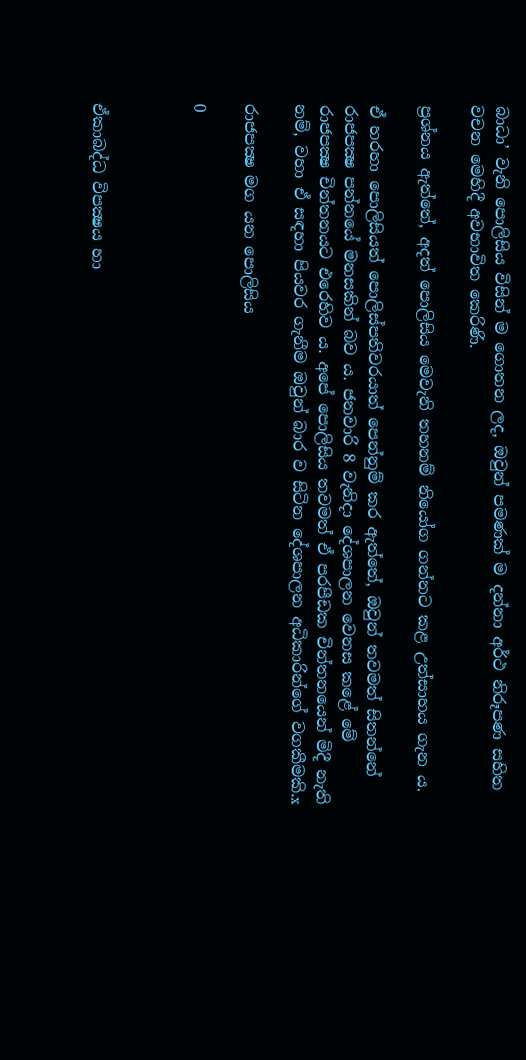බාධා’ වැනි පොලිසිය විසින් ම ගොතන ලද, ඔවුන් පමණක් ම දන්නා අර්ථ නිරූපණ සහිත වචන මෙහිදී අවභාවිත කෙරිණි.

ප්‍රශ්නය ඇත්තේ, අදත් පොලිසිය මෙවැනි තහනම් නියෝග ගන්නට කළ උත්සාහය ගැන ය.

ඒ හරහා පොලිසියත් පොලිස්පතිවරයාත් පෙන්නුම් කර ඇත්තේ, ඔවුන් තවමත් සිතන්නේ රාජපක්‍ෂ පන්නයේ මනසකින් බව ය. ජනවාරි 8 වැනිදා දේශපාලන වෙනස කළේ මේ රාජපක්‍ෂ චින්තනයට එරෙහිව ය. අපේ පොලිසිය තවමත් ඒ පරපීඩක චින්තනයෙන් මිදී නැති නම්, වහා ඒ සඳහා පියවර ගැනීම ඔවුන් බාර ව සිටින දේශපාලන අධිකාරින්ගේ වගකීමකි.x

රාජපක්‍ෂ මග යන පොලිසිය

0



ඒකාබද්ධ විපක්‍ෂය හා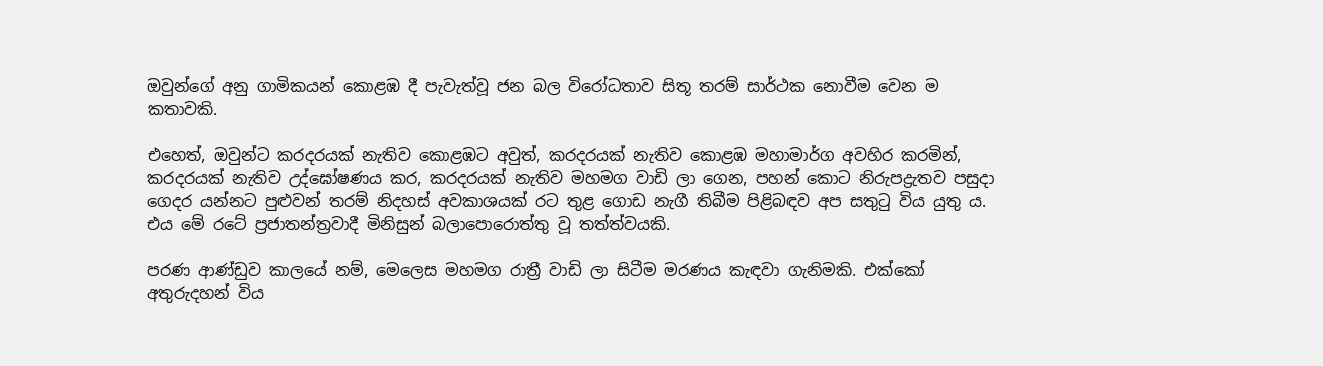ඔවුන්ගේ අනු ගාමිකයන් කොළඹ දී පැවැත්වූ ජන බල විරෝධතාව සිතූ තරම් සාර්ථක නොවීම වෙන ම කතාවකි.

එහෙත්, ඔවුන්ට කරදරයක් නැතිව කොළඹට අවුත්, කරදරයක් නැතිව කොළඹ මහාමාර්ග අවහිර කරමින්, කරදරයක් නැතිව උද්ඝෝෂණය කර, කරදරයක් නැතිව මහමග වාඩි ලා ගෙන, පහන් කොට නිරුපද්‍රැතව පසුදා ගෙදර යන්නට පුළුවන් තරම් නිදහස් අවකාශයක් රට තුළ ගොඩ නැගී තිබීම පිළිබඳව අප සතුටු විය යුතු ය. එය මේ රටේ ප්‍රජාතන්ත්‍රවාදී මිනිසුන් බලාපොරොත්තු වූ තත්ත්වයකි.

පරණ ආණ්ඩුව කාලයේ නම්, මෙලෙස මහමග රාත්‍රී වාඩි ලා සිටීම මරණය කැඳවා ගැනිමකි. එක්කෝ අතුරුදහන් විය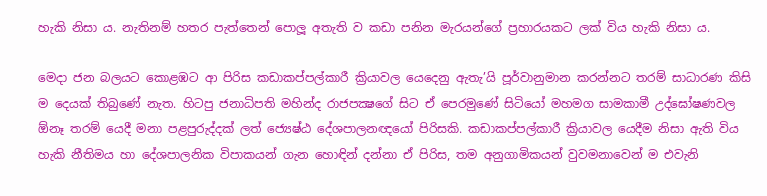හැකි නිසා ය. නැතිනම් හතර පැත්තෙන් පොලූ අතැති ව කඩා පනින මැරයන්ගේ ප්‍රහාරයකට ලක් විය හැකි නිසා ය.

මෙදා ජන බලයට කොළඹට ආ පිරිස කඩාකප්පල්කාරී ක්‍රියාවල යෙදෙනු ඇතැ’යි පූර්වානුමාන කරන්නට තරම් සාධාරණ කිසි ම දෙයක් තිබුණේ නැත. හිටපු ජනාධිපති මහින්ද රාජපක්‍ෂගේ සිට ඒ පෙරමුණේ සිටියෝ මහමග සාමකාමී උද්ඝෝෂණවල ඕනෑ තරම් යෙදී මනා පළපුරුද්දක් ලත් ජ්‍යෙෂ්ඨ දේශපාලනඥයෝ පිරිසකි. කඩාකප්පල්කාරී ක්‍රියාවල යෙදීම නිසා ඇති විය හැකි නීතිමය හා දේශපාලනික විපාකයන් ගැන හොඳින් දන්නා ඒ පිරිස, තම අනුගාමිකයන් වුවමනාවෙන් ම එවැනි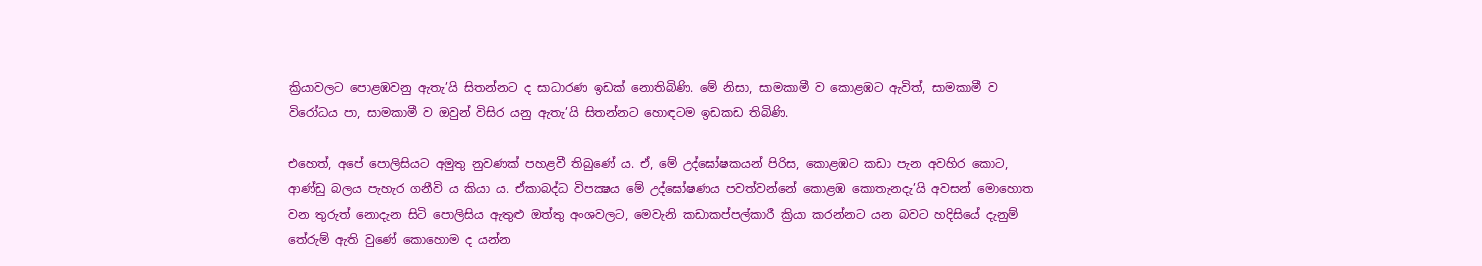ක්‍රියාවලට පොළඹවනු ඇතැ’යි සිතන්නට ද සාධාරණ ඉඩක් නොතිබිණි. මේ නිසා, සාමකාමී ව කොළඹට ඇවිත්, සාමකාමී ව විරෝධය පා, සාමකාමී ව ඔවුන් විසිර යනු ඇතැ’යි සිතන්නට හොඳටම ඉඩකඩ තිබිණි.

එහෙත්, අපේ පොලිසියට අමුතු නුවණක් පහළවී තිබුණේ ය. ඒ, මේ උද්ඝෝෂකයන් පිරිස, කොළඹට කඩා පැන අවහිර කොට, ආණ්ඩු බලය පැහැර ගනීවි ය කියා ය. ඒකාබද්ධ විපක්‍ෂය මේ උද්ඝෝෂණය පවත්වන්නේ කොළඹ කොතැනදැ’යි අවසන් මොහොත වන තුරුත් නොදැන සිටි පොලිසිය ඇතුළු ඔත්තු අංශවලට, මෙවැනි කඩාකප්පල්කාරී ක්‍රියා කරන්නට යන බවට හදිසියේ දැනුම් තේරුම් ඇති වුණේ කොහොම ද යන්න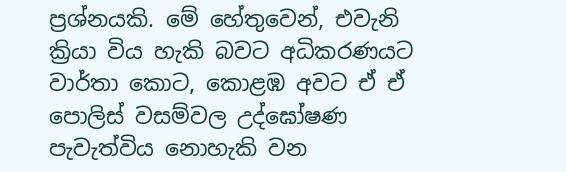ප්‍රශ්නයකි. මේ හේතුවෙන්, එවැනි ක්‍රියා විය හැකි බවට අධිකරණයට වාර්තා කොට, කොළඹ අවට ඒ ඒ පොලිස් වසම්වල උද්ඝෝෂණ පැවැත්විය නොහැකි වන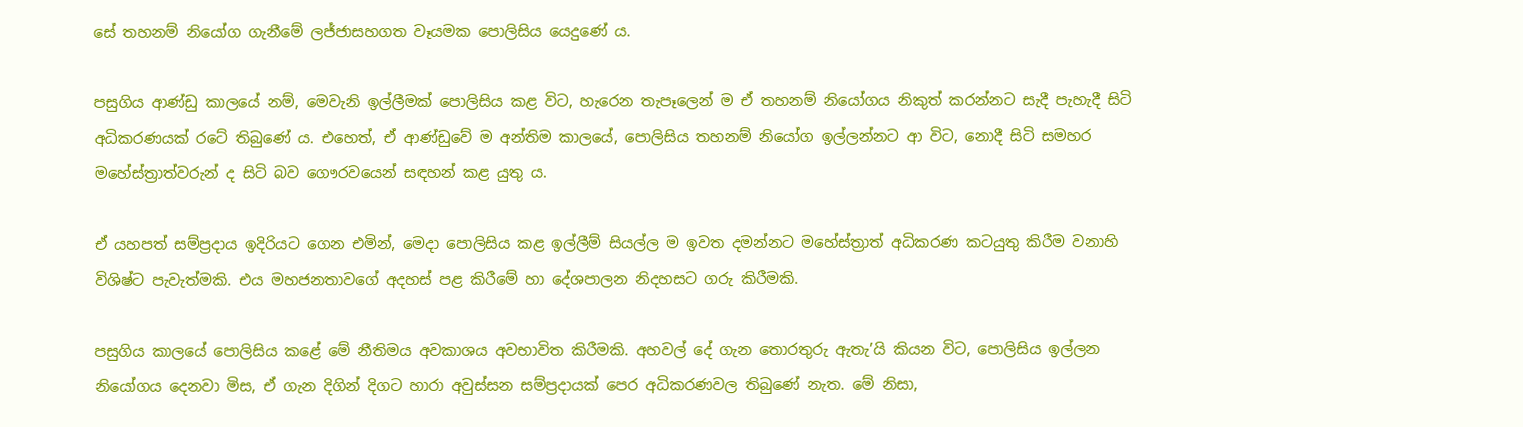සේ තහනම් නියෝග ගැනීමේ ලජ්ජාසහගත වෑයමක පොලිසිය යෙදුණේ ය.

පසුගිය ආණ්ඩු කාලයේ නම්, මෙවැනි ඉල්ලීමක් පොලිසිය කළ විට, හැරෙන තැපෑලෙන් ම ඒ තහනම් නියෝගය නිකුත් කරන්නට සැදී පැහැදී සිටි අධිකරණයක් රටේ තිබුණේ ය. එහෙත්, ඒ ආණ්ඩුවේ ම අන්තිම කාලයේ, පොලිසිය තහනම් නියෝග ඉල්ලන්නට ආ විට, නොදී සිටි සමහර මහේස්ත්‍රාත්වරුන් ද සිටි බව ගෞරවයෙන් සඳහන් කළ යුතු ය.

ඒ යහපත් සම්ප්‍රදාය ඉදිරියට ගෙන එමින්, මෙදා පොලිසිය කළ ඉල්ලීම් සියල්ල ම ඉවත දමන්නට මහේස්ත්‍රාත් අධිකරණ කටයුතු කිරීම වනාහි විශිෂ්ට පැවැත්මකි. එය මහජනතාවගේ අදහස් පළ කිරීමේ හා දේශපාලන නිදහසට ගරු කිරීමකි.

පසුගිය කාලයේ පොලිසිය කළේ මේ නීතිමය අවකාශය අවභාවිත කිරීමකි. අහවල් දේ ගැන තොරතුරු ඇතැ’යි කියන විට, පොලිසිය ඉල්ලන නියෝගය දෙනවා මිස, ඒ ගැන දිගින් දිගට හාරා අවුස්සන සම්ප්‍රදායක් පෙර අධිකරණවල තිබුණේ නැත. මේ නිසා,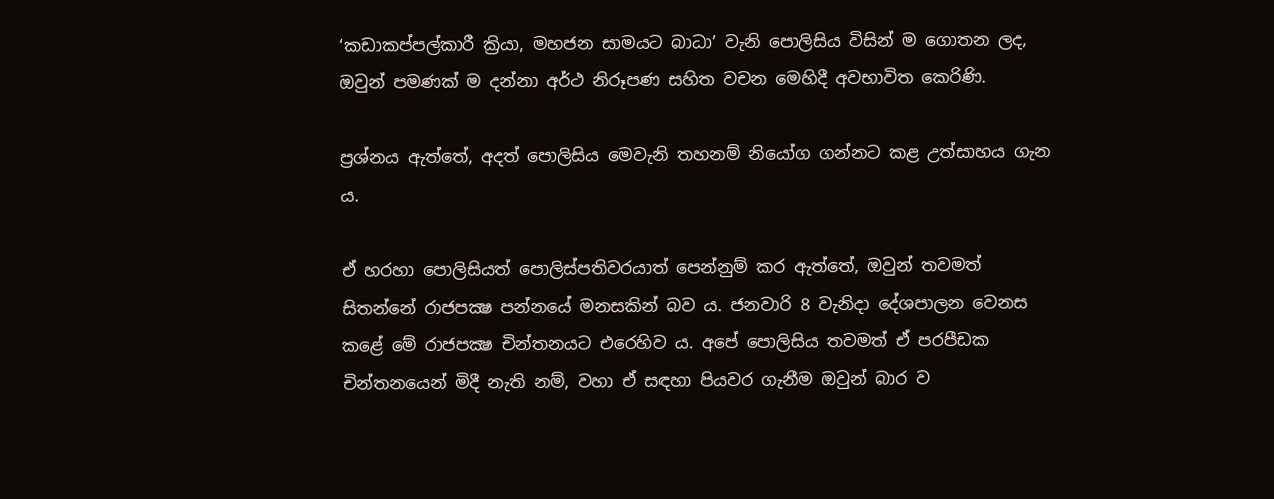‘කඩාකප්පල්කාරී ක්‍රියා, මහජන සාමයට බාධා’ වැනි පොලිසිය විසින් ම ගොතන ලද, ඔවුන් පමණක් ම දන්නා අර්ථ නිරූපණ සහිත වචන මෙහිදී අවභාවිත කෙරිණි.

ප්‍රශ්නය ඇත්තේ, අදත් පොලිසිය මෙවැනි තහනම් නියෝග ගන්නට කළ උත්සාහය ගැන ය.

ඒ හරහා පොලිසියත් පොලිස්පතිවරයාත් පෙන්නුම් කර ඇත්තේ, ඔවුන් තවමත් සිතන්නේ රාජපක්‍ෂ පන්නයේ මනසකින් බව ය. ජනවාරි 8 වැනිදා දේශපාලන වෙනස කළේ මේ රාජපක්‍ෂ චින්තනයට එරෙහිව ය. අපේ පොලිසිය තවමත් ඒ පරපීඩක චින්තනයෙන් මිදී නැති නම්, වහා ඒ සඳහා පියවර ගැනීම ඔවුන් බාර ව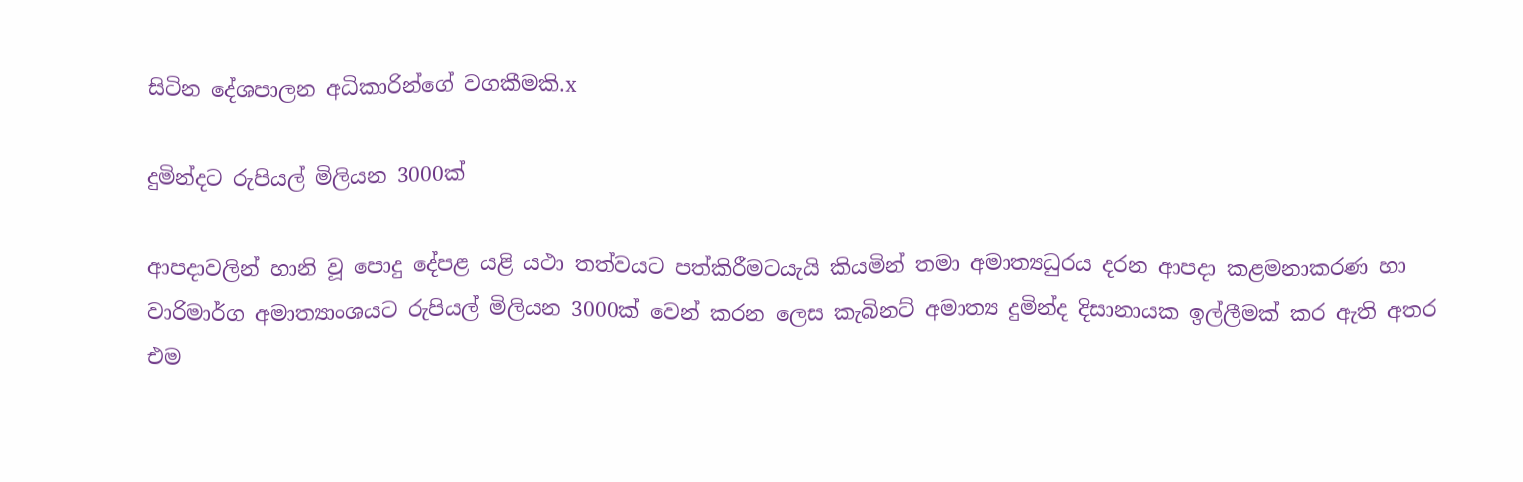සිටින දේශපාලන අධිකාරින්ගේ වගකීමකි.x

දුමින්දට රුපියල් මිලියන 3000ක්

ආපදාවලින් හානි වූ පොදු දේපළ යළි යථා තත්වයට පත්කිරීමටයැයි කියමින් තමා අමාත්‍යධුරය දරන ආපදා කළමනාකරණ හා වාරිමාර්ග අමාත්‍යාංශයට රුපියල් මිලියන 3000ක් වෙන් කරන ලෙස කැබිනට් අමාත්‍ය දුමින්ද දිසානායක ඉල්ලීමක් කර ඇති අතර එම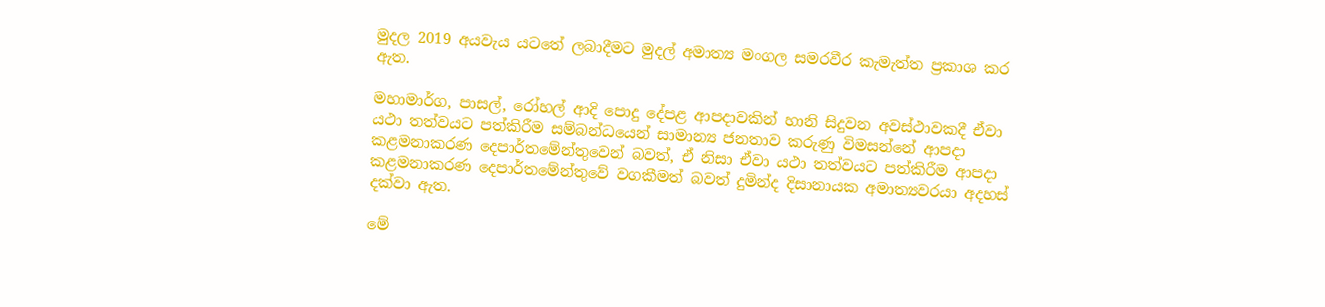මුදල 2019 අයවැය යටතේ ලබාදීමට මුදල් අමාත්‍ය මංගල සමරවීර කැමැත්ත ප්‍රකාශ කර ඇත.

මහාමාර්ග, පාසල්, රෝහල් ආදි පොදු දේපළ ආපදාවකින් හානි සිදුවන අවස්ථාවකදී ඒවා යථා තත්වයට පත්කිරීම සම්බන්ධයෙන් සාමාන්‍ය ජනතාව කරුණු විමසන්නේ ආපදා කළමනාකරණ දෙපාර්තමේන්තුවෙන් බවත්, ඒ නිසා ඒවා යථා තත්වයට පත්කිරීම ආපදා කළමනාකරණ දෙපාර්තමේන්තුවේ වගකීමත් බවත් දුමින්ද දිසානායක අමාත්‍යවරයා අදහස් දක්වා ඇත.

මේ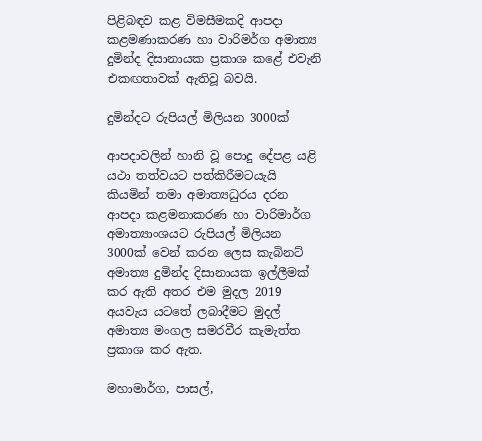පිළිබඳව කළ විමසීමකදි ආපදා කළමණාකරණ හා වාරිමර්ග අමාත්‍ය දුමින්ද දිසානායක ප්‍රකාශ කළේ එවැනි එකඟතාවක් ඇතිවූ බවයි.

දුමින්දට රුපියල් මිලියන 3000ක්

ආපදාවලින් හානි වූ පොදු දේපළ යළි යථා තත්වයට පත්කිරීමටයැයි කියමින් තමා අමාත්‍යධුරය දරන ආපදා කළමනාකරණ හා වාරිමාර්ග අමාත්‍යාංශයට රුපියල් මිලියන 3000ක් වෙන් කරන ලෙස කැබිනට් අමාත්‍ය දුමින්ද දිසානායක ඉල්ලීමක් කර ඇති අතර එම මුදල 2019 අයවැය යටතේ ලබාදීමට මුදල් අමාත්‍ය මංගල සමරවීර කැමැත්ත ප්‍රකාශ කර ඇත.

මහාමාර්ග, පාසල්,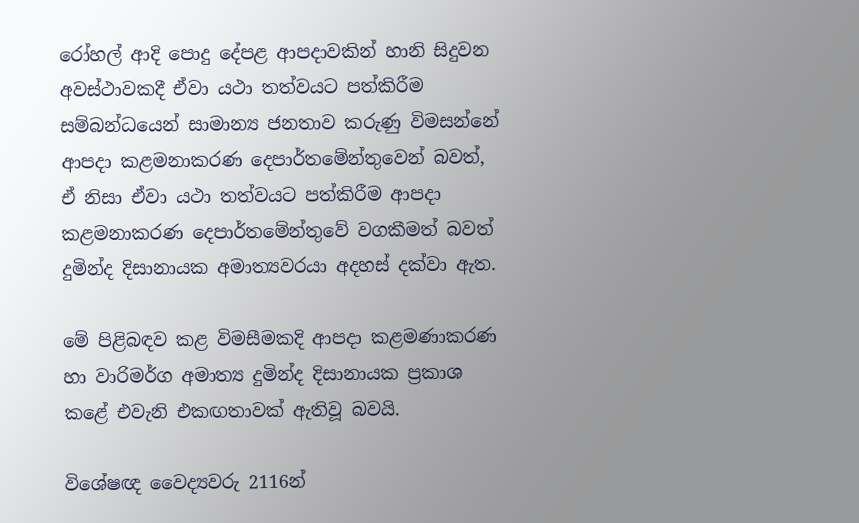රෝහල් ආදි පොදු දේපළ ආපදාවකින් හානි සිදුවන අවස්ථාවකදී ඒවා යථා තත්වයට පත්කිරීම සම්බන්ධයෙන් සාමාන්‍ය ජනතාව කරුණු විමසන්නේ ආපදා කළමනාකරණ දෙපාර්තමේන්තුවෙන් බවත්, ඒ නිසා ඒවා යථා තත්වයට පත්කිරීම ආපදා කළමනාකරණ දෙපාර්තමේන්තුවේ වගකීමත් බවත් දුමින්ද දිසානායක අමාත්‍යවරයා අදහස් දක්වා ඇත.

මේ පිළිබඳව කළ විමසීමකදි ආපදා කළමණාකරණ හා වාරිමර්ග අමාත්‍ය දුමින්ද දිසානායක ප්‍රකාශ කළේ එවැනි එකඟතාවක් ඇතිවූ බවයි.

විශේෂඥ වෛද්‍යවරු 2116න්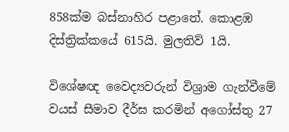858ක්ම බස්නාහිර පළාතේ. කොළඹ දිස්ත්‍රික්කයේ 615යි. මුලතිව් 1යි.

විශේෂඥ වෛද්‍යවරුන් විශ්‍රාම ගැන්වීමේ වයස් සීමාව දීර්ඝ කරමින් අගෝස්තු 27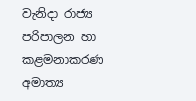වැනිදා රාජ්‍ය පරිපාලන හා කළමනාකරණ අමාත්‍ය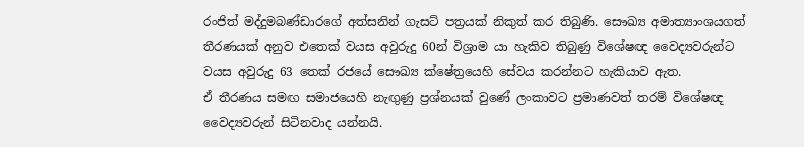රංජිත් මද්දුමබණ්ඩාරගේ අත්සනින් ගැසට් පත්‍රයක් නිකුත් කර තිබුණි. සෞඛ්‍ය අමාත්‍යාංශයගත් තීරණයක් අනුව එතෙක් වයස අවුරුදු 60න් විශ්‍රාම යා හැකිව තිබුණු විශේෂඥ වෛද්‍යවරුන්ට වයස අවුරුදු 63 තෙක් රජයේ සෞඛ්‍ය ක්ෂේත්‍රයෙහි සේවය කරන්නට හැකියාව ඇත.
ඒ තීරණය සමඟ සමාජයෙහි නැඟු‍ණු ප්‍රශ්නයක් වුණේ ලංකාවට ප්‍රමාණවත් තරම් විශේෂඥ වෛද්‍යවරුන් සිටිනවාද යන්නයි.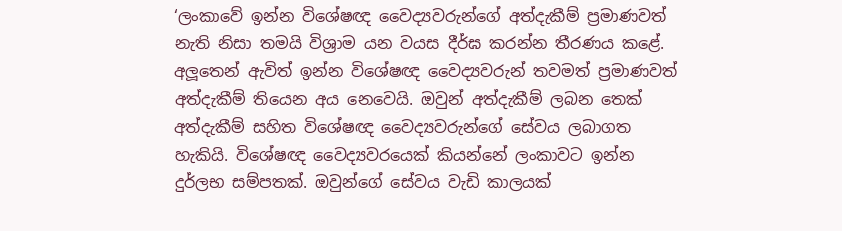‘ලංකාවේ ඉන්න විශේෂඥ වෛද්‍යවරුන්ගේ අත්දැකීම් ප්‍රමාණවත් නැති නිසා තමයි විශ්‍රාම යන වයස දීර්ඝ කරන්න තීරණය කළේ. අලූ‍තෙන් ඇවිත් ඉන්න විශේෂඥ වෛද්‍යවරුන් තවමත් ප්‍රමාණවත් අත්දැකීම් තියෙන අය නෙවෙයි. ඔවුන් අත්දැකීම් ලබන තෙක් අත්දැකීම් සහිත විශේෂඥ වෛද්‍යවරුන්ගේ සේවය ලබාගත හැකියි. විශේෂඥ වෛද්‍යවරයෙක් කියන්නේ ලංකාවට ඉන්න දුර්ලභ සම්පතක්. ඔවුන්ගේ සේවය වැඩි කාලයක්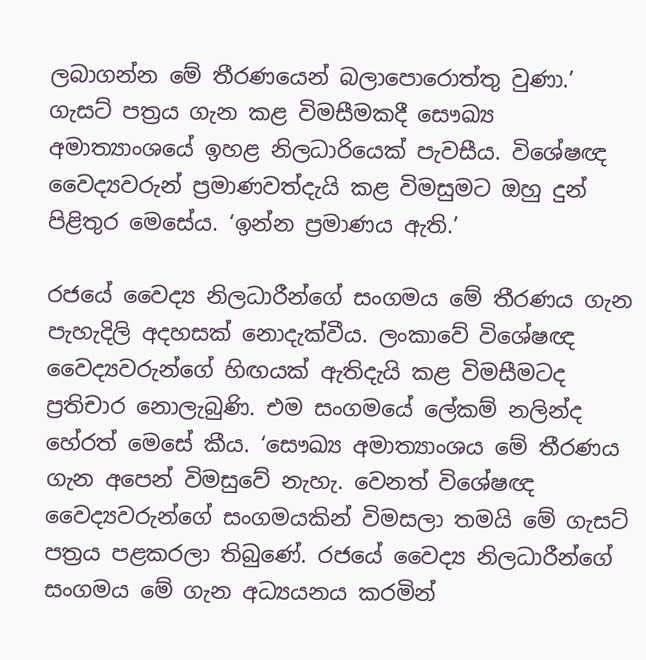ලබාගන්න මේ තීරණයෙන් බලාපොරොත්තු වුණා.’ ගැසට් පත්‍රය ගැන කළ විමසීමකදී සෞඛ්‍ය අමාත්‍යාංශයේ ඉහළ නිලධාරියෙක් පැවසීය. විශේෂඥ වෛද්‍යවරුන් ප්‍රමාණවත්දැයි කළ විමසුමට ඔහු දුන් පිළිතුර මෙසේය. ‘ඉන්න ප්‍රමාණය ඇති.’

රජයේ වෛද්‍ය නිලධාරීන්ගේ සංගමය මේ තීරණය ගැන පැහැදිලි අදහසක් නොදැක්වීය. ලංකාවේ විශේෂඥ වෛද්‍යවරුන්ගේ හිඟයක් ඇතිදැයි කළ විමසීමටද ප්‍රතිචාර නොලැබුණි. එම සංගමයේ ලේකම් නලින්ද හේරත් මෙසේ කීය. ‘සෞඛ්‍ය අමාත්‍යාංශය මේ තීරණය ගැන අපෙන් විමසුවේ නැහැ. වෙනත් විශේෂඥ වෛද්‍යවරුන්ගේ සංගමයකින් විමසලා තමයි මේ ගැසට් පත්‍රය පළකරලා තිබුණේ. රජයේ වෛද්‍ය නිලධාරීන්ගේ සංගමය මේ ගැන අධ්‍යයනය කරමින්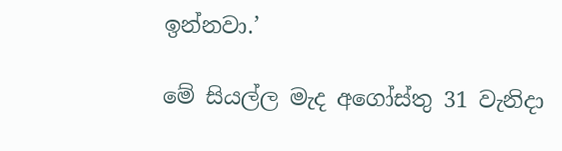ඉන්නවා.’

මේ සියල්ල මැද අගෝස්තු 31 වැනිදා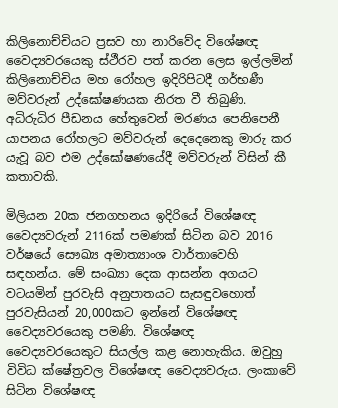කිලිනොච්චියට ප්‍රසව හා නාරිවේද විශේෂඥ වෛද්‍යවරයෙකු ස්ථීරව පත් කරන ලෙස ඉල්ලමින් කිලිනොච්චිය මහ රෝහල ඉදිරිපිටදී ගර්භණී මව්වරුන් උද්ඝෝෂණයක නිරත වී තිබුණි. අධිරුධිර පීඩනය හේතුවෙන් මරණය පෙනිපෙනී යාපනය රෝහලට මව්වරුන් දෙදෙනෙකු මාරු කර යැවූ බව එම උද්ඝෝෂණයේදී මව්වරුන් විසින් කී කතාවකි.

මිලියන 20ක ජනගහනය ඉදිරියේ විශේෂඥ වෛද්‍යවරුන් 2116ක් පමණක් සිටින බව 2016 වර්ෂයේ සෞඛ්‍ය අමාත්‍යාංශ වාර්තාවෙහි සඳහන්ය. මේ සංඛ්‍යා දෙක ආසන්න අගයට වටයමින් පුරවැසි අනුපාතයට සැසඳුවහොත් පුරවැසියන් 20,000කට ඉන්නේ විශේෂඥ වෛද්‍යවරයෙකු පමණි. විශේෂඥ වෛද්‍යවරයෙකුට සියල්ල කළ නොහැකිය. ඔවුහු විවිධ ක්ෂේත්‍රවල විශේෂඥ වෛද්‍යවරුය. ලංකාවේ සිටින විශේෂඥ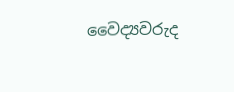වෛද්‍යවරුද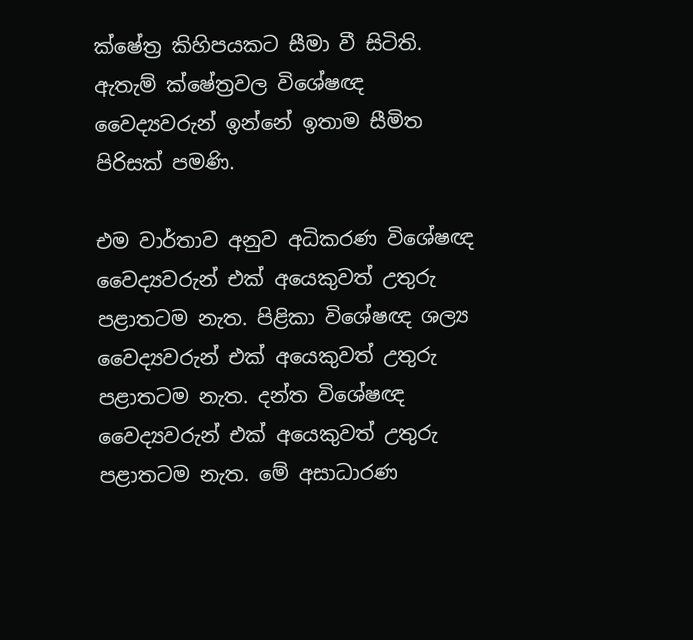ක්ෂේත්‍ර කිහිපයකට සීමා වී සිටිති. ඇතැම් ක්ෂේත්‍රවල විශේෂඥ වෛද්‍යවරුන් ඉන්නේ ඉතාම සීමිත පිරිසක් පමණි.

එම වාර්තාව අනුව අධිකරණ විශේෂඥ වෛද්‍යවරුන් එක් අයෙකුවත් උතුරු පළාතටම නැත. පිළිකා විශේෂඥ ශල්‍ය වෛද්‍යවරුන් එක් අයෙකුවත් උතුරු පළාතටම නැත. දන්ත විශේෂඥ වෛද්‍යවරුන් එක් අයෙකුවත් උතුරු පළාතටම නැත. මේ අසාධාරණ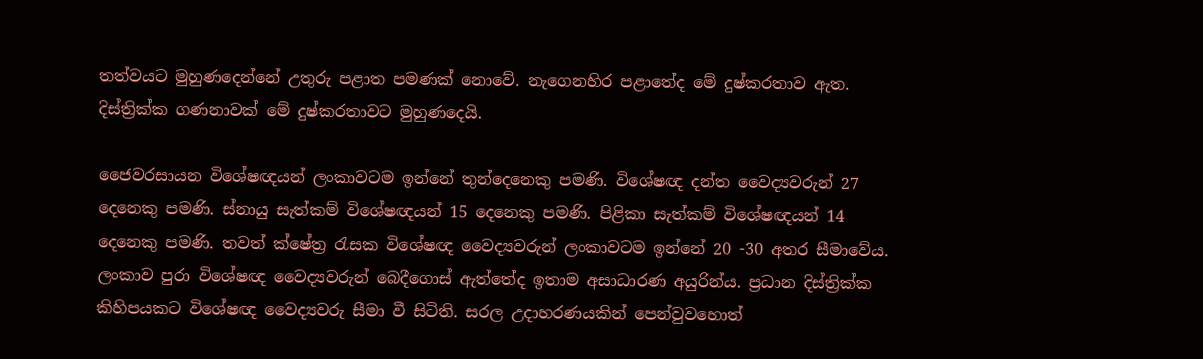තත්වයට මුහුණදෙන්නේ උතුරු පළාත පමණක් නොවේ. නැගෙනහිර පළාතේද මේ දුෂ්කරතාව ඇත. දිස්ත්‍රික්ක ගණනාවක් මේ දුෂ්කරතාවට මුහුණදෙයි.

ජෛවරසායන විශේෂඥයන් ලංකාවටම ඉන්නේ තුන්දෙනෙකු පමණි. විශේෂඥ දන්ත වෛද්‍යවරුන් 27 දෙනෙකු පමණි. ස්නායු සැත්කම් විශේෂඥයන් 15 දෙනෙකු පමණි. පිළිකා සැත්කම් විශේෂඥයන් 14 දෙනෙකු පමණි. තවත් ක්ෂේත්‍ර රැසක විශේෂඥ වෛද්‍යවරුන් ලංකාවටම ඉන්නේ 20 -30 අතර සීමාවේය. ලංකාව පුරා විශේෂඥ වෛද්‍යවරුන් බෙදීගොස් ඇත්තේද ඉතාම අසාධාරණ අයුරින්ය. ප්‍රධාන දිස්ත්‍රික්ක කිහිපයකට විශේෂඥ වෛද්‍යවරු සීමා වී සිටිති. සරල උදාහරණයකින් පෙන්වුවහොත්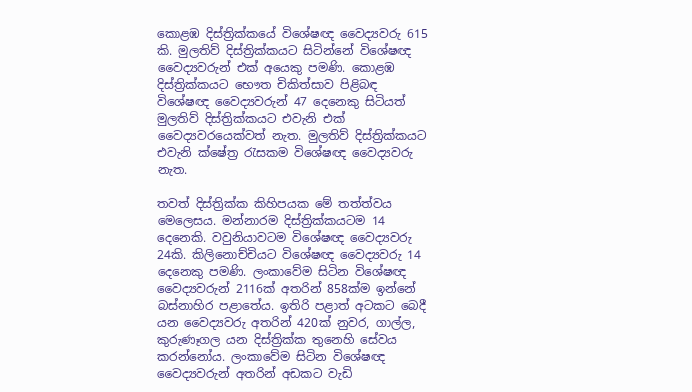කොළඹ දිස්ත්‍රික්කයේ විශේෂඥ වෛද්‍යවරු 615 කි. මුලතිව් දිස්ත්‍රික්කයට සිටින්නේ විශේෂඥ වෛද්‍යවරුන් එක් අයෙකු පමණි. කොළඹ දිස්ත්‍රික්කයට භෞත චිකිත්සාව පිළිබඳ විශේෂඥ වෛද්‍යවරුන් 47 දෙනෙකු සිටියත් මුලතිව් දිස්ත්‍රික්කයට එවැනි එක් වෛද්‍යවරයෙක්වත් නැත. මුලතිව් දිස්ත්‍රික්කයට එවැනි ක්ෂේත්‍ර රැසකම විශේෂඥ වෛද්‍යවරු නැත.

තවත් දිස්ත්‍රික්ක කිහිපයක මේ තත්ත්වය මෙලෙසය. මන්නාරම දිස්ත්‍රික්කයටම 14 දෙනෙකි. වවුනියාවටම විශේෂඥ වෛද්‍යවරු 24කි. කිලිනොච්චියට විශේෂඥ වෛද්‍යවරු 14 දෙනෙකු පමණි. ලංකාවේම සිටින විශේෂඥ වෛද්‍යවරුන් 2116ක් අතරින් 858ක්ම ඉන්නේ බස්නාහිර පළාතේය. ඉතිරි පළාත් අටකට බෙදී යන වෛද්‍යවරු අතරින් 420ක් නුවර, ගාල්ල, කුරුණෑගල යන දිස්ත්‍රික්ක තුනෙහි සේවය කරන්නෝය. ලංකාවේම සිටින විශේෂඥ වෛද්‍යවරුන් අතරින් අඩකට වැඩි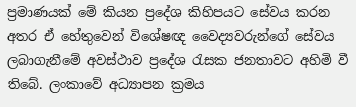ප්‍රමාණයක් මේ කියන ප්‍රදේශ කිහිපයට සේවය කරන අතර ඒ හේතුවෙන් විශේෂඥ වෛද්‍යවරුන්ගේ සේවය ලබාගැනීමේ අවස්ථාව ප්‍රදේශ රැසක ජනතාවට අහිමි වී තිබේ. ලංකාවේ අධ්‍යාපන ක්‍රමය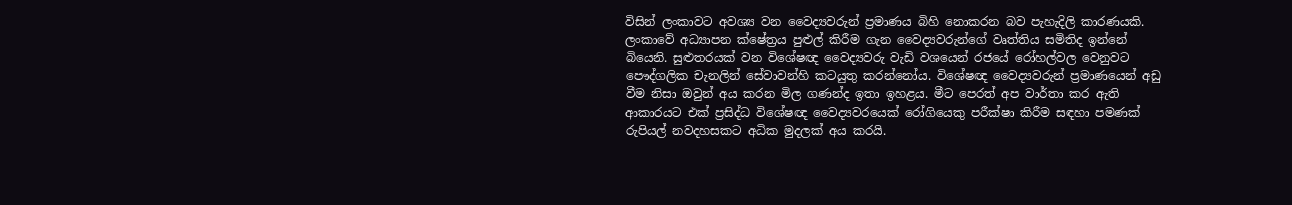විසින් ලංකාවට අවශ්‍ය වන වෛද්‍යවරුන් ප්‍රමාණය බිහි නොකරන බව පැහැදිලි කාරණයකි. ලංකාවේ අධ්‍යාපන ක්ෂේත්‍රය පුළුල් කිරීම ගැන වෛද්‍යවරුන්ගේ වෘත්තිය සමිතිද ඉන්නේ බියෙනි. සුළුතරයක් වන විශේෂඥ වෛද්‍යවරු වැඩි වශයෙන් රජයේ රෝහල්වල වෙනුවට පෞද්ගලික චැනලින් සේවාවන්හි කටයුතු කරන්නෝය. විශේෂඥ වෛද්‍යවරුන් ප්‍රමාණයෙන් අඩු වීම නිසා ඔවුන් අය කරන මිල ගණන්ද ඉතා ඉහළය. මීට පෙරත් අප වාර්තා කර ඇති ආකාරයට එක් ප්‍රසිද්ධ විශේෂඥ වෛද්‍යවරයෙක් රෝගියෙකු පරීක්ෂා කිරීම සඳහා පමණක් රුපියල් නවදහසකට අධික මුදලක් අය කරයි.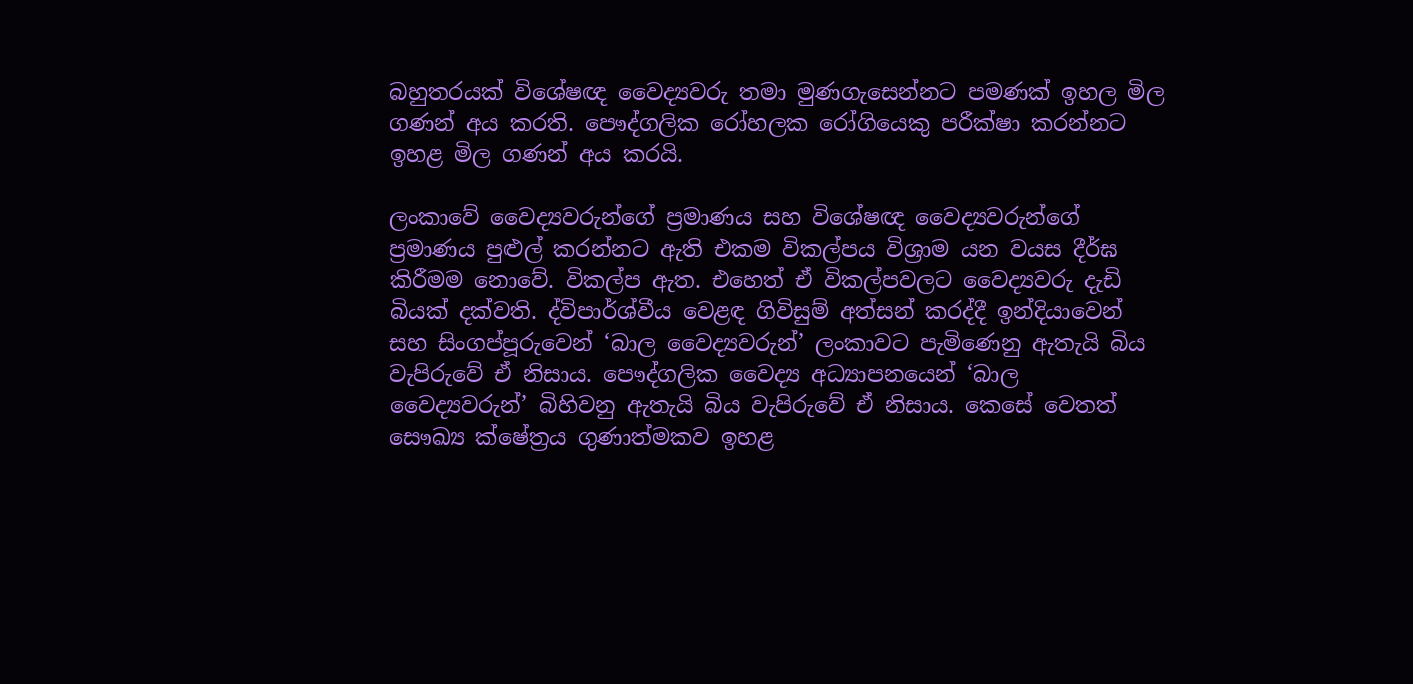බහුතරයක් විශේෂඥ වෛද්‍යවරු තමා මුණගැසෙන්නට පමණක් ඉහල මිල ගණන් අය කරති. පෞද්ගලික රෝහලක රෝගියෙකු පරීක්ෂා කරන්නට ඉහළ මිල ගණන් අය කරයි.

ලංකාවේ වෛද්‍යවරුන්ගේ ප්‍රමාණය සහ විශේෂඥ වෛද්‍යවරුන්ගේ ප්‍රමාණය පුළුල් කරන්නට ඇති එකම විකල්පය විශ්‍රාම යන වයස දීර්ඝ කිරීමම නොවේ. විකල්ප ඇත. එහෙත් ඒ විකල්පවලට වෛද්‍යවරු දැඩි බියක් දක්වති. ද්විපාර්ශ්වීය වෙළඳ ගිවිසුම් අත්සන් කරද්දී ඉන්දියාවෙන් සහ සිංගප්පූරුවෙන් ‘බාල වෛද්‍යවරුන්’ ලංකාවට පැමිණෙනු ඇතැයි බිය වැපිරුවේ ඒ නිසාය. පෞද්ගලික වෛද්‍ය අධ්‍යාපනයෙන් ‘බාල වෛද්‍යවරුන්’ බිහිවනු ඇතැයි බිය වැපිරුවේ ඒ නිසාය. කෙසේ වෙතත් සෞඛ්‍ය ක්ෂේත්‍රය ගුණාත්මකව ඉහළ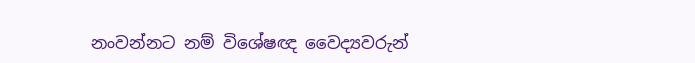නංවන්නට නම් විශේෂඥ වෛද්‍යවරුන්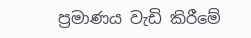ප්‍රමාණය වැඩි කිරීමේ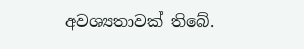අවශ්‍යතාවක් තිබේ.